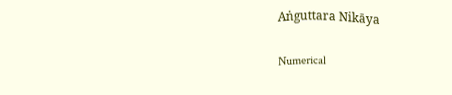Aṅguttara Nikāya

Numerical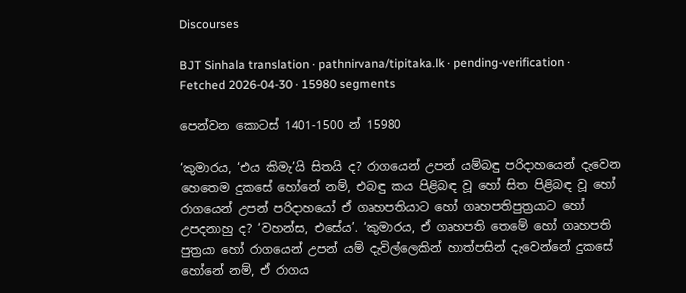Discourses

BJT Sinhala translation · pathnirvana/tipitaka.lk · pending-verification · Fetched 2026-04-30 · 15980 segments

පෙන්වන කොටස් 1401-1500 න් 15980

‘කුමාරය, ‘එය කිමැ’යි සිතයි ද? රාගයෙන් උපන් යම්බඳු පරිදාහයෙන් දැවෙන හෙතෙම දුකසේ හෝනේ නම්, එබඳු කය පිළිබඳ වූ හෝ සිත පිළිබඳ වූ හෝ රාගයෙන් උපන් පරිදාහයෝ ඒ ගෘහපතියාට හෝ ගෘහපතිපුත්‍රයාට හෝ උපදනාහු ද? ‘වහන්ස, එසේය’. ‘කුමාරය, ඒ ගෘහපති තෙමේ හෝ ගෘහපති පුත්‍රයා හෝ රාගයෙන් උපන් යම් දැවිල්ලෙකින් හාත්පසින් දැවෙන්නේ දුකසේ හෝනේ නම්, ඒ රාගය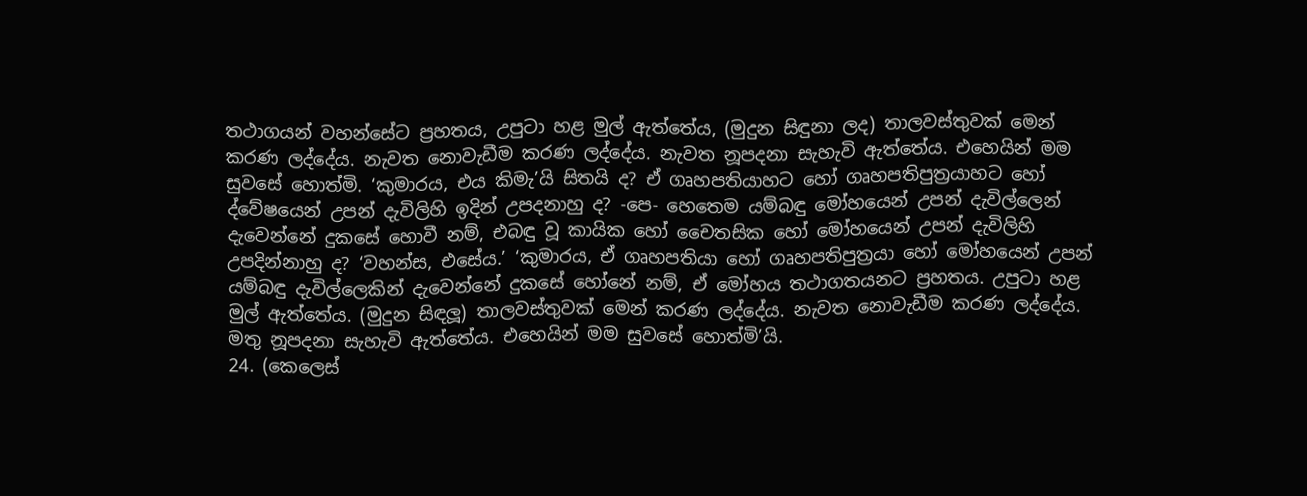තථාගයන් වහන්සේට ප්‍රහතය, උපුටා හළ මුල් ඇත්තේය, (මුදුන සිඳුනා ලද) තාලවස්තුවක් මෙන් කරණ ලද්දේය. නැවත නොවැඩීම කරණ ලද්දේය. නැවත නූපදනා සැහැවි ඇත්තේය. එහෙයින් මම සුවසේ හොත්මි. ‘කුමාරය, එය කිමැ’යි සිතයි ද? ඒ ගෘහපතියාහට හෝ ගෘහපතිපුත්‍රයාහට හෝ ද්වේෂයෙන් උපන් දැවිලිහි ඉදින් උපදනාහු ද? -පෙ- හෙතෙම යම්බඳු මෝහයෙන් උපන් දැවිල්ලෙන් දැවෙන්නේ දුකසේ හොවී නම්, එබඳු වූ කායික හෝ චෛතසික හෝ මෝහයෙන් උපන් දැවිලිහි උපදින්නාහු ද? ‘වහන්ස, එසේය.’ ‘කුමාරය, ඒ ගෘහපතියා හෝ ගෘහපතිපුත්‍රයා හෝ මෝහයෙන් උපන් යම්බඳු දැවිල්ලෙකින් දැවෙන්නේ දුකසේ හෝනේ නම්, ඒ මෝහය තථාගතයනට ප්‍රහතය. උපුටා හළ මුල් ඇත්තේය. (මුදුන සිඳලූ) තාලවස්තුවක් මෙන් කරණ ලද්දේය. නැවත නොවැඩීම කරණ ලද්දේය. මතු නූපදනා සැහැවි ඇත්තේය. එහෙයින් මම සුවසේ හොත්මි’යි.
24. (කෙලෙස්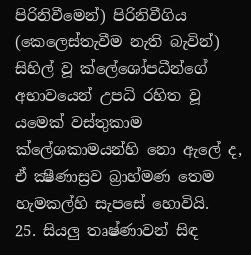පිරිනිවීමෙන්) පිරිනිවීගිය (කෙලෙස්තැවීම නැති බැවින්) සිහිල් වූ ක්ලේශෝපධීන්ගේ අභාවයෙන් උපධි රහිත වූ යමෙක් වස්තුකාම ක්ලේශකාමයන්හි නො ඇලේ ද, ඒ ක්‍ෂීණාස්‍රව බ්‍රාහ්මණ තෙම හැමකල්හි සැපසේ හොවියි.
25. සියලු තෘෂ්ණාවන් සිඳ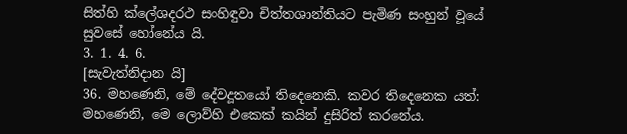සිත්හි ක්ලේශදරථ සංහිඳුවා චිත්තශාන්තියට පැමිණ සංහුන් වූයේ සුවසේ හෝනේය යි.
3. 1. 4. 6.
[සැවැත්නිදාන යි]
36. මහණෙනි, මේ දේවදූතයෝ තිදෙනෙකි. කවර තිදෙනෙක යත්: මහණෙනි, මෙ ලොව්හි එකෙක් කයින් දුසිරිත් කරනේය.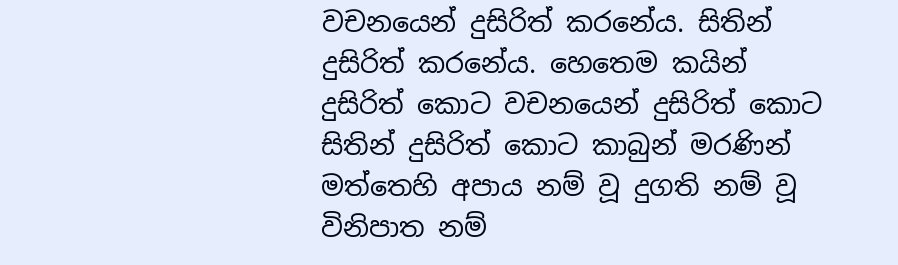වචනයෙන් දුසිරිත් කරනේය. සිතින් දුසිරිත් කරනේය. හෙතෙම කයින් දුසිරිත් කොට වචනයෙන් දුසිරිත් කොට සිතින් දුසිරිත් කොට කාබුන් මරණින් මත්තෙහි අපාය නම් වූ දුගති නම් වූ විනිපාත නම්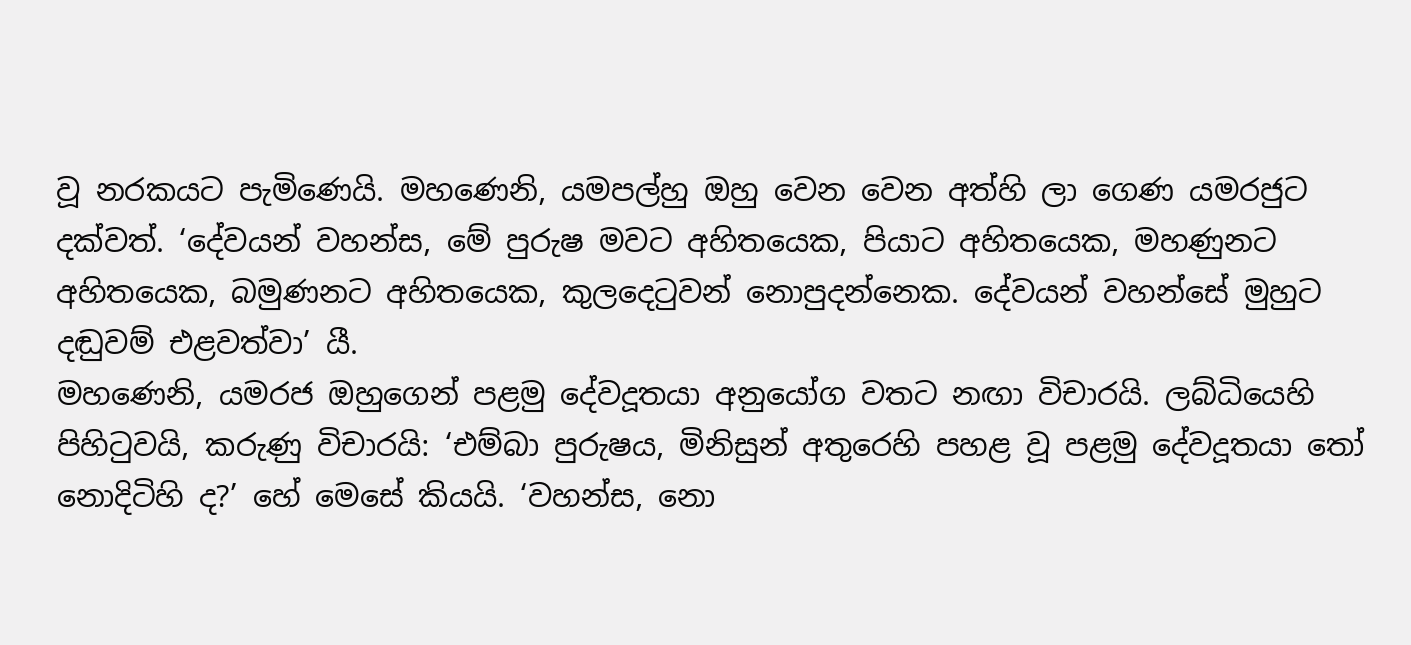වූ නරකයට පැමිණෙයි. මහණෙනි, යමපල්හු ඔහු වෙන වෙන අත්හි ලා ගෙණ යමරජුට දක්වත්. ‘දේවයන් වහන්ස, මේ පුරුෂ මවට අහිතයෙක, පියාට අහිතයෙක, මහණුනට අහිතයෙක, බමුණනට අහිතයෙක, කුලදෙටුවන් නොපුදන්නෙක. දේවයන් වහන්සේ මුහුට දඬුවම් එළවත්වා’ යී.
මහණෙනි, යමරජ ඔහුගෙන් පළමු දේවදූතයා අනුයෝග වතට නඟා විචාරයි. ලබ්ධියෙහි පිහිටුවයි, කරුණු විචාරයි: ‘එම්බා පුරුෂය, මිනිසුන් අතුරෙහි පහළ වූ පළමු දේවදූතයා තෝ නොදිටිහි ද?’ හේ මෙසේ කියයි. ‘වහන්ස, නො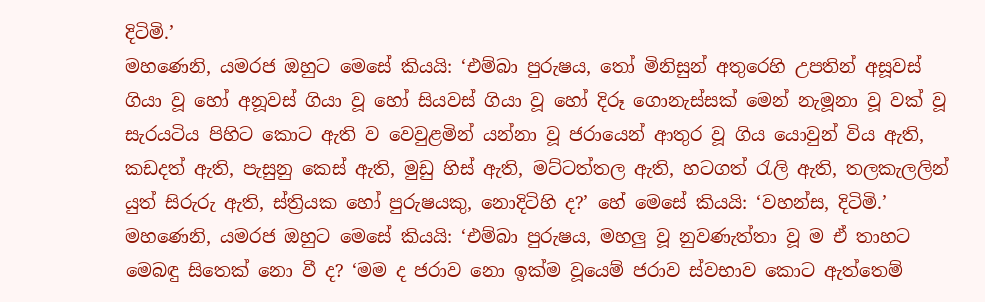දිටිමි.’
මහණෙනි, යමරජ ඔහුට මෙසේ කියයි: ‘එම්බා පුරුෂය, තෝ මිනිසුන් අතුරෙහි උපතින් අසූවස් ගියා වූ හෝ අනූවස් ගියා වූ හෝ සියවස් ගියා වූ හෝ දිරූ ගොනැස්සක් මෙන් නැමූනා වූ වක් වූ සැරයටිය පිහිට කොට ඇති ව වෙවුළමින් යන්නා වූ ජරායෙන් ආතුර වූ ගිය යොවුන් විය ඇති, කඩදත් ඇති, පැසුනු කෙස් ඇති, මුඩු හිස් ඇති, මට්ටත්තල ඇති, හටගත් රැලි ඇති, තලකැලලින් යුත් සිරුරු ඇති, ස්ත්‍රියක හෝ පුරුෂයකු, නොදිටිහි ද?’ හේ මෙසේ කියයි: ‘වහන්ස, දිටිමි.’
මහණෙනි, යමරජ ඔහුට මෙසේ කියයි: ‘එම්බා පුරුෂය, මහලු වූ නුවණැත්තා වූ ම ඒ තාහට මෙබඳු සිතෙක් නො වී ද? ‘මම ද ජරාව නො ඉක්ම වූයෙම් ජරාව ස්වභාව කොට ඇත්තෙම්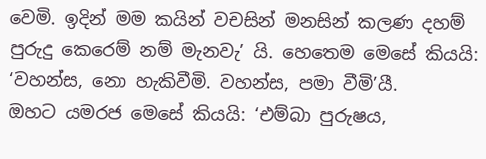වෙමි. ඉදින් මම කයින් වචසින් මනසින් කලණ දහම් පුරුදු කෙරෙම් නම් මැනවැ’ යි. හෙතෙම මෙසේ කියයි: ‘වහන්ස, නො හැකිවීමි. වහන්ස, පමා වීමි’යී.
ඔහට යමරජ මෙසේ කියයි: ‘එම්බා පුරුෂය,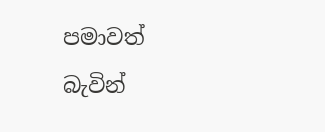පමාවත් බැවින්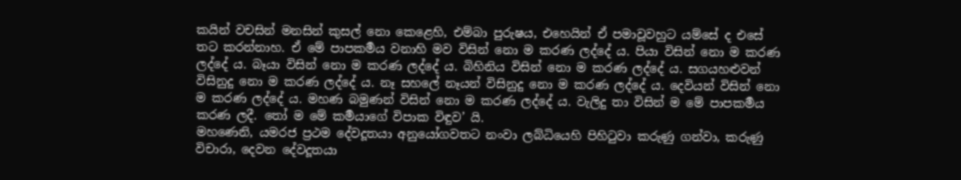කයින් වචසින් මනසින් කුසල් නො කෙළෙහි, එම්බා පුරුෂය, එහෙයින් ඒ පමාවූවහුට යම්සේ ද එසේ තට කරන්නාහ. ඒ මේ පාපකර්‍මය වනාහි මව විසින් නො ම කරණ ලද්දේ ය. පියා විසින් නො ම කරණ ලද්දේ ය. බෑයා විසින් නො ම කරණ ලද්දේ ය. බිහිනිය විසින් නො ම කරණ ලද්දේ ය. සගයහළුවන් විසිනුදු නො ම කරණ ලද්දේ ය. නෑ සහලේ නෑයන් විසිනුදු නො ම කරණ ලද්දේ ය. දෙවියන් විසින් නො ම කරණ ලද්දේ ය. මහණ බමුණන් විසින් නො ම කරණ ලද්දේ ය. වැලිදු තා විසින් ම මේ පාපකර්‍මය කරණ ලදී. තෝ ම මේ කර්‍මයාගේ විපාක විඳුව’ යි.
මහණෙනි, යමරජ ප්‍රථම දේවදූතයා අනුයෝගවතට නංවා ලබ්ධියෙහි පිහිටුවා කරුණු ගන්වා, කරුණු විචාරා, දෙවන දේවදූතයා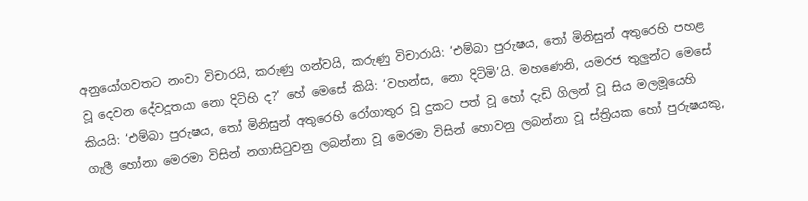අනුයෝගවතට නංවා විචාරයි, කරුණු ගන්වයි, කරුණු විචාරායි: ‘එම්බා පුරුෂය, තෝ මිනිසුන් අතුරෙහි පහළ වූ දෙවන දේවදූතයා නො දිටිහි ද?’ හේ මෙසේ කියි: ‘වහන්ස, නො දිටිමි’යි. මහණෙනි, යමරජ තුලුන්ට මෙසේ කියයි: ‘එම්බා පුරුෂය, තෝ මිනිසුන් අතුරෙහි රෝගාතුර වූ දුකට පත් වූ හෝ දැඩි ගිලන් වූ සිය මලමූයෙහි ගැලී හෝනා මෙරමා විසින් නගාසිටුවනු ලබන්නා වූ මෙරමා විසින් හොවනු ලබන්නා වූ ස්ත්‍රියක හෝ පුරුෂයකු,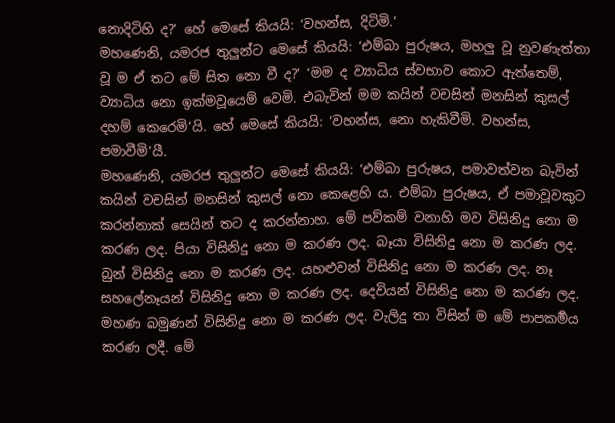නොදිටිහි ද?’ හේ මෙසේ කියයි: ‘වහන්ස, දිටිමි.’
මහණෙනි, යමරජ තුලුන්ට මෙසේ කියයි: ‘එම්බා පුරුෂය, මහලු වූ නුවණැත්තා වූ ම ඒ තට මේ සිත නො වී ද?’ ‘මම ද ව්‍යාධිය ස්වභාව කොට ඇත්තෙම්, ව්‍යාධිය නො ඉක්මවූයෙම් වෙමි. එබැවින් මම කයින් වචසින් මනසින් කුසල් දහම් කෙරෙමි’යි. හේ මෙසේ කියයි: ‘වහන්ස, නො හැකිවීමි. වහන්ස, පමාවීමි’යී.
මහණෙනි, යමරජ තුලුන්ට මෙසේ කියයි: ‘එම්බා පුරුෂය, පමාවත්වන බැවින් කයින් වචසින් මනසින් කුසල් නො කෙළෙහි ය. එම්බා පුරුෂය, ඒ පමාවූවකුට කරන්නාක් සෙයින් තට ද කරන්නාහ. මේ පව්කම් වනාහි මව විසිනිදු නො ම කරණ ලද. පියා විසිනිදු නො ම කරණ ලද. බෑයා විසිනිදු නො ම කරණ ලද. බුන් විසිනිදු නො ම කරණ ලද. යහළුවන් විසිනිදු නො ම කරණ ලද. නෑ සහලේනෑයන් විසිනිදු නො ම කරණ ලද. දෙවියන් විසිනිදු නො ම කරණ ලද. මහණ බමුණන් විසිනිදු නො ම කරණ ලද. වැලිදු තා විසින් ම මේ පාපකර්‍මය කරණ ලදී. මේ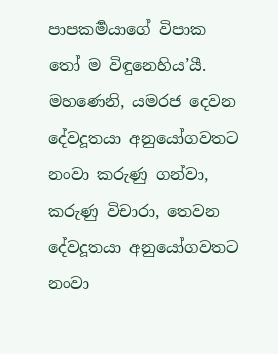පාපකර්‍මයාගේ විපාක තෝ ම විඳුනෙහිය’යී.
මහණෙනි, යමරජ දෙවන දේවදූතයා අනුයෝගවතට නංවා කරුණු ගන්වා, කරුණු විචාරා, තෙවන දේවදූතයා අනුයෝගවතට නංවා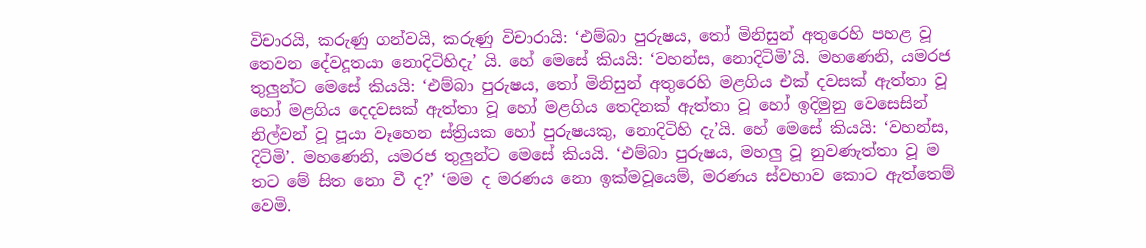විචාරයි, කරුණු ගන්වයි, කරුණු විචාරායි: ‘එම්බා පුරුෂය, තෝ මිනිසුන් අතුරෙහි පහළ වූ තෙවන දේවදූතයා නොදිටිහිදැ’ යි. හේ මෙසේ කියයි: ‘වහන්ස, නොදිටිමි’යි. මහණෙනි, යමරජ තුලුන්ට මෙසේ කියයි: ‘එම්බා පුරුෂය, තෝ මිනිසුන් අතුරෙහි මළගිය එක් දවසක් ඇත්තා වූ හෝ මළගිය දෙදවසක් ඇත්තා වූ හෝ මළගිය තෙදිනක් ඇත්තා වූ හෝ ඉදිමුනු වෙසෙසින් නිල්වන් වූ පූයා වෑහෙන ස්ත්‍රියක හෝ පුරුෂයකු, නොදිටිහි දැ’යි. හේ මෙසේ කියයි: ‘වහන්ස, දිටිමි’. මහණෙනි, යමරජ තුලුන්ට මෙසේ කියයි. ‘එම්බා පුරුෂය, මහලු වූ නුවණැත්තා වූ ම තට මේ සිත නො වී ද?’ ‘මම ද මරණය නො ඉක්මවූයෙම්, මරණය ස්වභාව කොට ඇත්තෙම් වෙමි.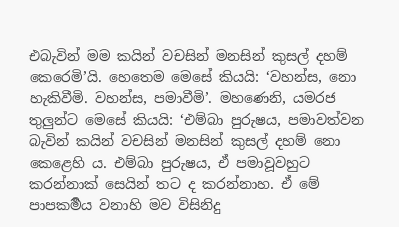එබැවින් මම කයින් වචසින් මනසින් කුසල් දහම් කෙරෙමි’යි. හෙතෙම මෙසේ කියයි: ‘වහන්ස, නො හැකිවීමි. වහන්ස, පමාවීමි’. මහණෙනි, යමරජ තුලුන්ට මෙසේ කියයි: ‘එම්බා පුරුෂය, පමාවත්වන බැවින් කයින් වචසින් මනසින් කුසල් දහම් නො කෙළෙහි ය. එම්බා පුරුෂය, ඒ පමාවූවහුට කරන්නාක් සෙයින් තට ද කරන්නාහ. ඒ මේ පාපකර්‍මය වනාහි මව විසිනිදු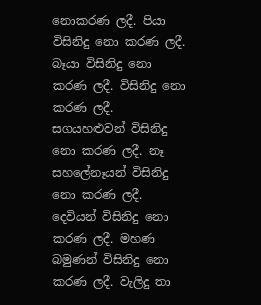නොකරණ ලදී. පියා විසිනිදු නො කරණ ලදී. බෑයා විසිනිදු නො කරණ ලදී. විසිනිදු නො කරණ ලදී. සගයහළුවන් විසිනිදු නො කරණ ලදී. නෑ සහලේනෑයන් විසිනිදු නො කරණ ලදී. දෙවියන් විසිනිදු නො කරණ ලදී. මහණ බමුණන් විසිනිදු නො කරණ ලදී. වැලිදු තා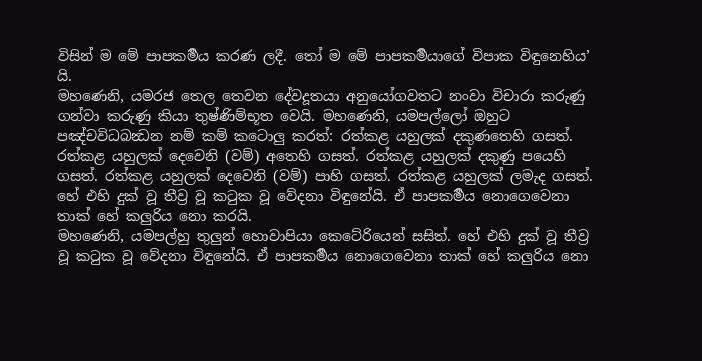විසින් ම මේ පාපකර්‍මය කරණ ලදී. තෝ ම මේ පාපකර්‍මයාගේ විපාක විඳුනෙහිය’ යි.
මහණෙනි, යමරජ තෙල තෙවන දේවදූතයා අනුයෝගවතට නංවා විචාරා කරුණු ගන්වා කරුණු කියා තුෂ්ණිම්භූත වෙයි. මහණෙනි, යමපල්ලෝ ඔහුට පඤ්චවිධබන්‍ධන නම් කම් කටොලු කරත්: රත්කළ යහුලක් දකුණතෙහි ගසත්. රත්කළ යහුලක් දෙවෙනි (වම්) අතෙහි ගසත්. රත්කළ යහුලක් දකුණු පයෙහි ගසත්. රත්කළ යහුලක් දෙවෙනි (වම්) පාහි ගසත්. රත්කළ යහුලක් ලමැද ගසත්. හේ එහි දුක් වූ තීව්‍ර වූ කටුක වූ වේදනා විඳුනේයි. ඒ පාපකර්‍මය නොගෙවෙනා තාක් හේ කලුරිය නො කරයි.
මහණෙනි, යමපල්හු තුලුන් හොවාපියා කෙටේරියෙන් සසිත්. හේ එහි දුක් වූ තීව්‍ර වූ කටුක වූ වේදනා විඳුනේයි. ඒ පාපකර්‍මය නොගෙවෙනා තාක් හේ කලුරිය නො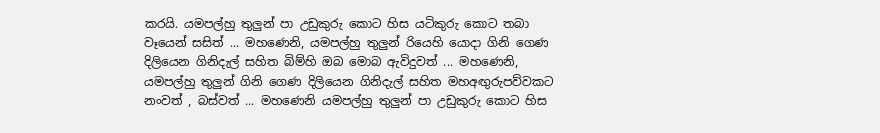කරයි. යමපල්හු තුලුන් පා උඩුකුරු කොට හිස යටිකුරු කොට තබා වෑයෙන් සසිත් ... මහණෙනි, යමපල්හු තුලුන් රියෙහි යොදා ගිනි ගෙණ දිලියෙන ගිනිදැල් සහිත බිම්හි ඔබ මොබ ඇවිදුවත් ... මහණෙනි, යමපල්හු තුලුන් ගිනි ගෙණ දිලියෙන ගිනිදැල් සහිත මහඅඟුරුපව්වකට නංවත් , බස්වත් ... මහණෙනි යමපල්හු තුලුන් පා උඩුකුරු කොට හිස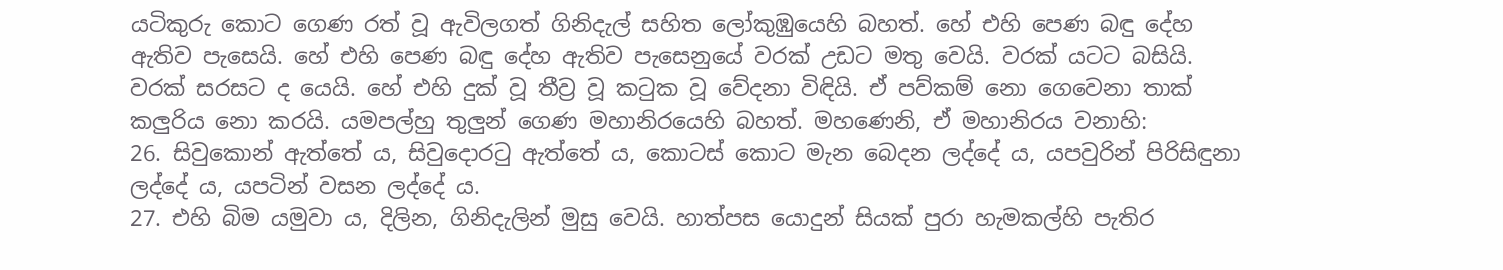යටිකුරු කොට ගෙණ රත් වූ ඇවිලගත් ගිනිදැල් සහිත ලෝකුඹුයෙහි බහත්. හේ එහි පෙණ බඳු දේහ ඇතිව පැසෙයි. හේ එහි පෙණ බඳු දේහ ඇතිව පැසෙනුයේ වරක් උඩට මතු වෙයි. වරක් යටට බසියි. වරක් සරසට ද යෙයි. හේ එහි දුක් වූ තීව්‍ර වූ කටුක වූ වේදනා විඳියි. ඒ පව්කම් නො ගෙවෙනා තාක් කලුරිය නො කරයි. යමපල්හු තුලුන් ගෙණ මහානිරයෙහි බහත්. මහණෙනි, ඒ මහානිරය වනාහි:
26. සිවුකොන් ඇත්තේ ය, සිවුදොරටු ඇත්තේ ය, කොටස් කොට මැන බෙදන ලද්දේ ය, යපවුරින් පිරිසිඳුනා ලද්දේ ය, යපටින් වසන ලද්දේ ය.
27. එහි බිම යමුවා ය, දිලින, ගිනිදැලින් මුසු වෙයි. හාත්පස යොදුන් සියක් පුරා හැමකල්හි පැතිර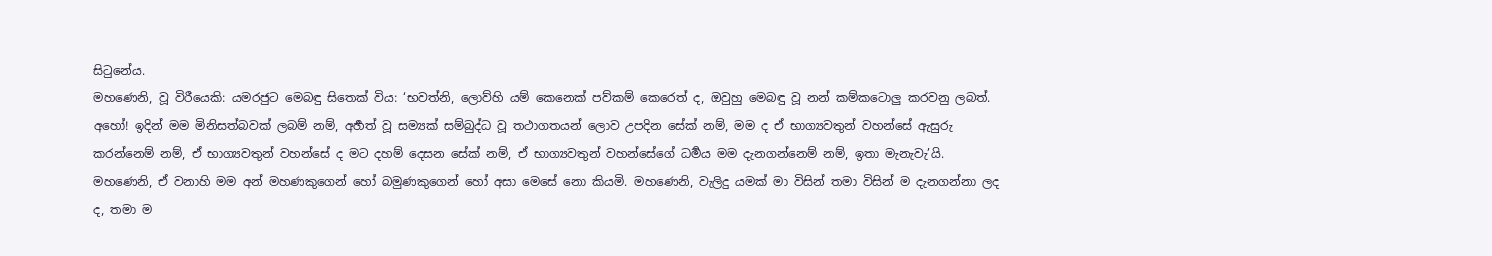සිටුනේය.
මහණෙනි, වූ විරීයෙකි: යමරජුට මෙබඳු සිතෙක් විය: ‘භවත්නි, ලොව්හි යම් කෙනෙක් පව්කම් කෙරෙත් ද, ඔවුහු මෙබඳු වූ නන් කම්කටොලු කරවනු ලබත්. අහෝ! ඉදින් මම මිනිසත්බවක් ලබම් නම්, අර්‍හත් වූ සම්‍යක් සම්බුද්ධ වූ තථාගතයන් ලොව උපදින සේක් නම්, මම ද ඒ භාග්‍යවතුන් වහන්සේ ඇසුරු කරන්නෙම් නම්, ඒ භාග්‍යවතුන් වහන්සේ ද මට දහම් දෙසන සේක් නම්, ඒ භාග්‍යවතුන් වහන්සේගේ ධර්‍මය මම දැනගන්නෙම් නම්, ඉතා මැනැවැ’යි. මහණෙනි, ඒ වනාහි මම අන් මහණකුගෙන් හෝ බමුණකුගෙන් හෝ අසා මෙසේ නො කියමි. මහණෙනි, වැලිදු යමක් මා විසින් තමා විසින් ම දැනගන්නා ලද ද, තමා ම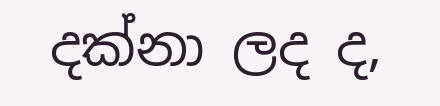දක්නා ලද ද,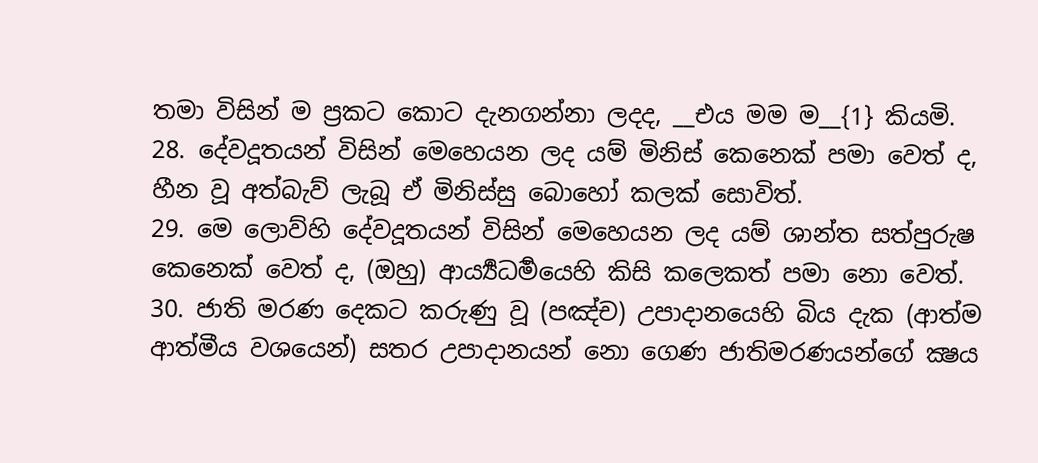තමා විසින් ම ප්‍රකට කොට දැනගන්නා ලදද, __එය මම ම__{1} කියමි.
28. දේවදූතයන් විසින් මෙහෙයන ලද යම් මිනිස් කෙනෙක් පමා වෙත් ද, හීන වූ අත්බැව් ලැබූ ඒ මිනිස්සු බොහෝ කලක් සොවිත්.
29. මෙ ලොව්හි දේවදූතයන් විසින් මෙහෙයන ලද යම් ශාන්ත සත්පුරුෂ කෙනෙක් වෙත් ද, (ඔහු) ආර්‍ය්‍යධර්‍මයෙහි කිසි කලෙකත් පමා නො වෙත්.
30. ජාති මරණ දෙකට කරුණු වූ (පඤ්ච) උපාදානයෙහි බිය දැක (ආත්ම ආත්මීය වශයෙන්) සතර උපාදානයන් නො ගෙණ ජාතිමරණයන්ගේ ක්‍ෂය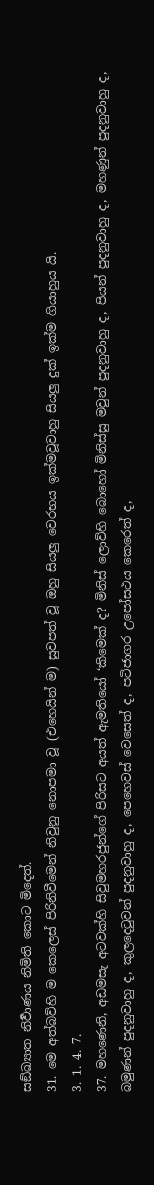සඞ්ඛ්‍යාත නිර්‍වාණය නිමිති කොට මිදෙත්.
31. මෙ අත්බව්හි ම කෙලෙස් පිරිනිවීමෙන් නිවුනු නොපමා වූ (එහෙයින් ම) සුවපත් වූ ඔහු සියලු වෙරභය ඉක්මවූවාහු සියලු දුක් ඉක්ම ගියාහුය යි.
3. 1. 4. 7.
37. මහණෙනි, අඩමසැ අටවක්හි සිවුමහරජුන්ගේ පිරිසට අයත් ඇමතියෝ ‘කිමෙක් ද? මිනිස් ලොව්හි බොහෝ මිනිස්සු මවුන් පුදනුවාහු ද, පියන් පුදනුවාහු ද, මහණුන් පුදනුවාහු ද, බමුණන් පුදනුවාහු ද, කුලදෙටුවන් පුදනුවාහු ද, පෙහෙවස් වෙසෙත් ද, පටිජාගර උපෝසථය කෙරෙත් ද,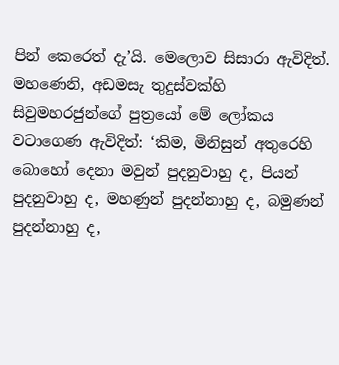පින් කෙරෙත් දැ’යි. මෙලොව සිසාරා ඇවිදිත්.
මහණෙනි, අඩමසැ තුදුස්වක්හි සිවුමහරජුන්ගේ පුත්‍රයෝ මේ ලෝකය වටාගෙණ ඇවිදිත්: ‘කිම, මිනිසුන් අතුරෙහි බොහෝ දෙනා මවුන් පුදනුවාහු ද, පියන් පුදනුවාහු ද, මහණුන් පුදන්නාහු ද, බමුණන් පුදන්නාහු ද,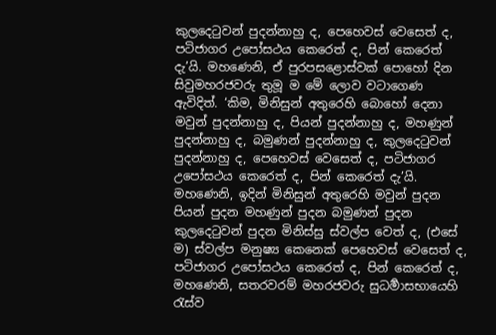කුලදෙටුවන් පුදන්නාහු ද, පෙහෙවස් වෙසෙත් ද, පටිජාගර උපෝසථය කෙරෙත් ද, පින් කෙරෙත් දැ’යි. මහණෙනි, ඒ පුරපසළොස්වක් පොහෝ දින සිවුමහරජවරු තුමූ ම මේ ලොව වටාගෙණ ඇවිදිත්. ‘කිම, මිනිසුන් අතුරෙහි බොහෝ දෙනා මවුන් පුදන්නාහු ද, පියන් පුදන්නාහු ද, මහණුන් පුදන්නාහු ද, බමුණන් පුදන්නාහු ද, කුලදෙටුවන් පුදන්නාහු ද, පෙහෙවස් වෙසෙත් ද, පටිජාගර උපෝසථය කෙරෙත් ද, පින් කෙරෙත් දැ’යි.
මහණෙනි, ඉදින් මිනිසුන් අතුරෙහි මවුන් පුදන පියන් පුදන මහණුන් පුදන බමුණන් පුදන කුලදෙටුවන් පුදන මිනිස්සු ස්වල්ප වෙත් ද, (එසේ ම) ස්වල්ප මනුෂ්‍ය කෙනෙක් පෙහෙවස් වෙසෙත් ද, පටිජාගර උපෝසථය කෙරෙත් ද, පින් කෙරෙත් ද, මහණෙනි, සතරවරම් මහරජවරු සුධර්‍මාසභායෙහි රැස්ව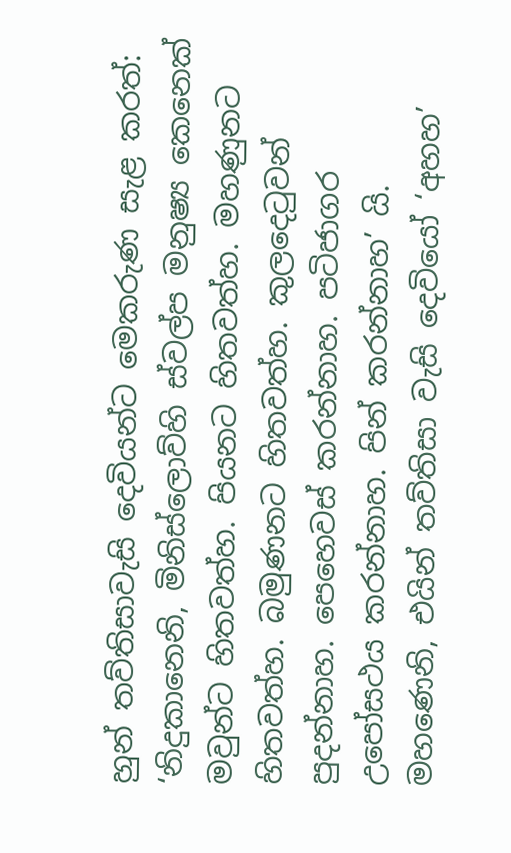හුන් තව්තිසාවැසි දෙවියන්ට මෙකරුණ සැළ කරත්: ‘නිදුකානෙනි, මිනිස්ලොව්හි ස්වල්ප මනුෂ්‍ය කෙනෙක් මවුන්ට හිතවත්හ. පියනට හිතවත්හ. මහණුනට හිතවත්හ. බමුණනට හිතවත්හ. කුලදෙටුවන් පුදන්නාහ. පෙහෙවස් කරන්නාහ. පටිජාගර උපෝසථය කරන්නාහ. පින් කරන්නාහ’ යි. මහණෙනි, එයින් තව්තිසා වැසි දෙවියෝ ‘අහහ’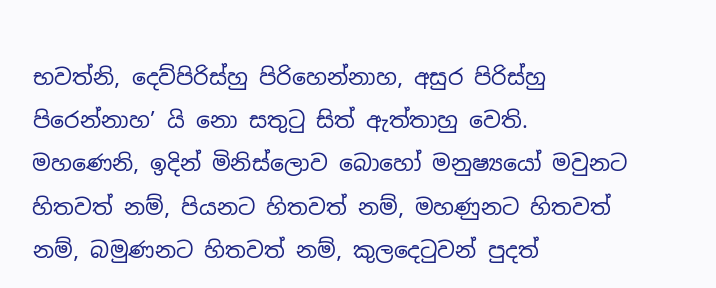භවත්නි, දෙව්පිරිස්හු පිරිහෙන්නාහ, අසුර පිරිස්හු පිරෙන්නාහ’ යි නො සතුටු සිත් ඇත්තාහු වෙති.
මහණෙනි, ඉදින් මිනිස්ලොව බොහෝ මනුෂ්‍යයෝ මවුනට හිතවත් නම්, පියනට හිතවත් නම්, මහණුනට හිතවත් නම්, බමුණනට හිතවත් නම්, කුලදෙටුවන් පුදත්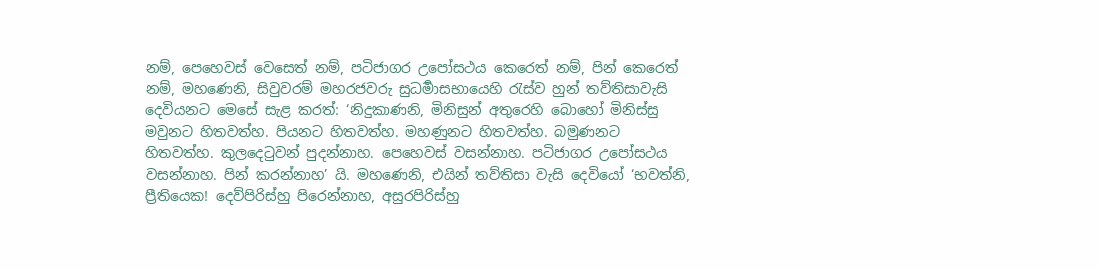නම්, පෙහෙවස් වෙසෙත් නම්, පටිජාගර උපෝසථය කෙරෙත් නම්, පින් කෙරෙත් නම්, මහණෙනි, සිවුවරම් මහරජවරු සුධර්‍මාසභායෙහි රැස්ව හුන් තව්තිසාවැසි දෙවියනට මෙසේ සැළ කරත්: ‘නිදුකාණනි, මිනිසුන් අතුරෙහි බොහෝ මිනිස්සු මවුනට හිතවත්හ. පියනට හිතවත්හ. මහණුනට හිතවත්හ. බමුණනට හිතවත්හ. කුලදෙටුවන් පුදන්නාහ. පෙහෙවස් වසන්නාහ. පටිජාගර උපෝසථය වසන්නාහ. පින් කරන්නාහ’ යි. මහණෙනි, එයින් තව්තිසා වැසි දෙවියෝ ‘භවත්නි, ප්‍රීතියෙක! දෙව්පිරිස්හු පිරෙන්නාහ, අසුරපිරිස්හු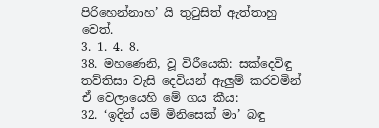පිරිහෙන්නාහ’ යි තුටුසිත් ඇත්තාහු වෙත්.
3. 1. 4. 8.
38. මහණෙනි, වූ විරීයෙකි: සක්දෙවිඳු තව්තිසා වැසි දෙවියන් ඇලුම් කරවමින් ඒ වෙලායෙහි මේ ගය කීය:
32. ‘ඉදින් යම් මිනිසෙක් මා’ බඳු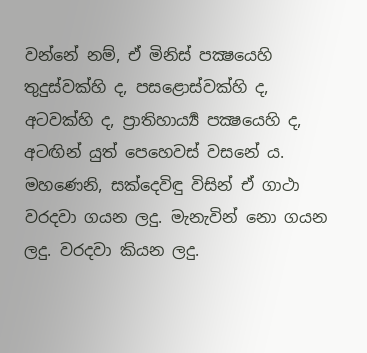වන්නේ නම්, ඒ මිනිස් පක්‍ෂයෙහි තුදුස්වක්හි ද, පසළොස්වක්හි ද, අටවක්හි ද, ප්‍රාතිහාර්‍ය්‍ය පක්‍ෂයෙහි ද, අටඟින් යුත් පෙහෙවස් වසනේ ය.
මහණෙනි, සක්දෙවිඳු විසින් ඒ ගාථා වරදවා ගයන ලදු. මැනැවින් නො ගයන ලදු. වරදවා කියන ලදු.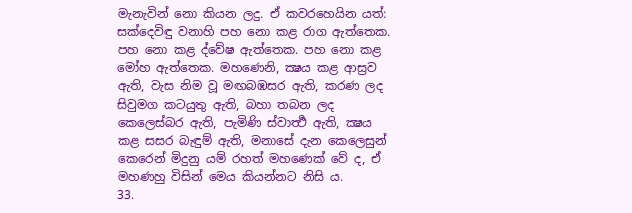මැනැවින් නො කියන ලදු. ඒ කවරහෙයින යත්: සක්දෙවිඳු වනාහි පහ නො කළ රාග ඇත්තෙක. පහ නො කළ ද්වේෂ ඇත්තෙක. පහ නො කළ මෝහ ඇත්තෙක. මහණෙනි, ක්‍ෂය කළ ආස්‍රව ඇති, වැස නිම වූ මඟබඹසර ඇති, කරණ ලද සිවුමග කටයුතු ඇති, බහා තබන ලද කෙලෙස්බර ඇති, පැමිණි ස්වාර්‍ත්‍ථ ඇති, ක්‍ෂය කළ සසර බැඳුම් ඇති, මනාසේ දැන කෙලෙසුන් කෙරෙන් මිදුනු යම් රහත් මහණෙක් වේ ද, ඒ මහණහු විසින් මෙය කියන්නට නිසි ය.
33.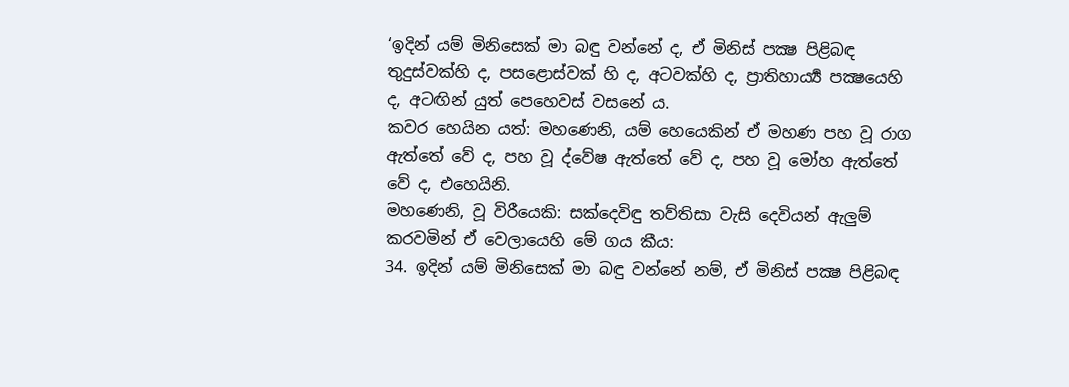‘ඉදින් යම් මිනිසෙක් මා බඳු වන්නේ ද, ඒ මිනිස් පක්‍ෂ පිළිබඳ තුදුස්වක්හි ද, පසළොස්වක් හි ද, අටවක්හි ද, ප්‍රාතිහාර්‍ය්‍ය පක්‍ෂයෙහි ද, අටඟින් යුත් පෙහෙවස් වසනේ ය.
කවර හෙයින යත්: මහණෙනි, යම් හෙයෙකින් ඒ මහණ පහ වූ රාග ඇත්තේ වේ ද, පහ වූ ද්වේෂ ඇත්තේ වේ ද, පහ වූ මෝහ ඇත්තේ වේ ද, එහෙයිනි.
මහණෙනි, වූ විරීයෙකි: සක්දෙවිඳු තව්තිසා වැසි දෙවියන් ඇලුම් කරවමින් ඒ වෙලායෙහි මේ ගය කීය:
34. ඉදින් යම් මිනිසෙක් මා බඳු වන්නේ නම්, ඒ මිනිස් පක්‍ෂ පිළිබඳ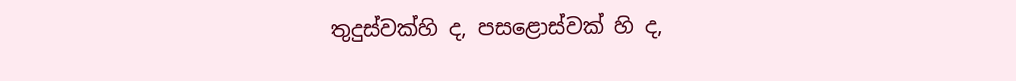තුදුස්වක්හි ද, පසළොස්වක් හි ද,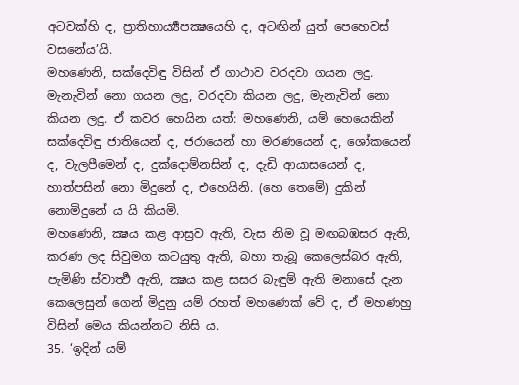අටවක්හි ද, ප්‍රාතිහාර්‍ය්‍යපක්‍ෂයෙහි ද, අටඟින් යුත් පෙහෙවස් වසනේය’යි.
මහණෙනි, සක්දෙවිඳු විසින් ඒ ගාථාව වරදවා ගයන ලදු. මැනැවින් නො ගයන ලදු, වරදවා කියන ලදු, මැනැවින් නො කියන ලදු. ඒ කවර හෙයින යත්: මහණෙනි, යම් හෙයෙකින් සක්දෙවිඳු ජාතියෙන් ද, ජරායෙන් හා මරණයෙන් ද, ශෝකයෙන් ද, වැලපීමෙන් ද, දුක්දොම්නසින් ද, දැඩි ආයාසයෙන් ද, හාත්පසින් නො මිදුනේ ද, එහෙයිනි. (හෙ තෙමේ) දුකින් නොමිදුනේ ය යි කියමි.
මහණෙනි, ක්‍ෂය කළ ආස්‍රව ඇති, වැස නිම වූ මඟබඹසර ඇති, කරණ ලද සිවුමග කටයුතු ඇති, බහා තැබූ කෙලෙස්බර ඇති, පැමිණි ස්වාර්‍ත්‍ථ ඇති, ක්‍ෂය කළ සසර බැඳුම් ඇති මනාසේ දැන කෙලෙසුන් ගෙන් මිදුනු යම් රහත් මහණෙක් වේ ද, ඒ මහණහු විසින් මෙය කියන්නට නිසි ය.
35. ‘ඉදින් යම්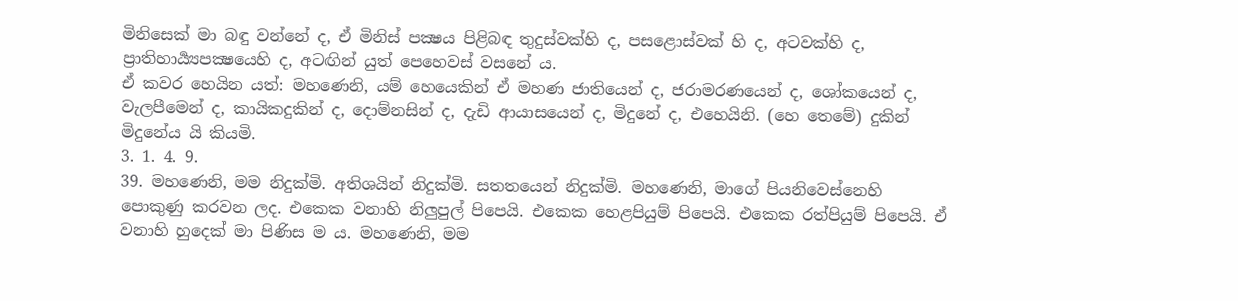මිනිසෙක් මා බඳු වන්නේ ද, ඒ මිනිස් පක්‍ෂය පිළිබඳ තුදුස්වක්හි ද, පසළොස්වක් හි ද, අටවක්හි ද, ප්‍රාතිහාර්‍ය්‍යපක්‍ෂයෙහි ද, අටඟින් යුත් පෙහෙවස් වසනේ ය.
ඒ කවර හෙයින යත්: මහණෙනි, යම් හෙයෙකින් ඒ මහණ ජාතියෙන් ද, ජරාමරණයෙන් ද, ශෝකයෙන් ද, වැලපීමෙන් ද, කායිකදුකින් ද, දොම්නසින් ද, දැඩි ආයාසයෙන් ද, මිදුනේ ද, එහෙයිනි. (හෙ තෙමේ) දුකින් මිදුනේය යි කියමි.
3. 1. 4. 9.
39. මහණෙනි, මම නිදුක්මි. අතිශයින් නිදුක්මි. සතතයෙන් නිදුක්මි. මහණෙනි, මාගේ පියනිවෙස්නෙහි පොකුණු කරවන ලද. එකෙක වනාහි නිලුපුල් පිපෙයි. එකෙක හෙළපියුම් පිපෙයි. එකෙක රත්පියුම් පිපෙයි. ඒ වනාහි හුදෙක් මා පිණිස ම ය. මහණෙනි, මම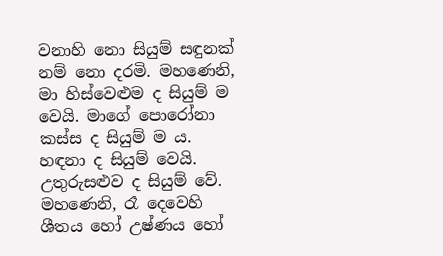වනාහි නො සියුම් සඳුනක් නම් නො දරමි. මහණෙනි, මා හිස්වෙළුම ද සියුම් ම වෙයි. මාගේ පොරෝනා කස්ස ද සියුම් ම ය. හඳනා ද සියුම් වෙයි. උතුරුසළුව ද සියුම් වේ. මහණෙනි, රෑ දෙවෙහි ශීතය හෝ උෂ්ණය හෝ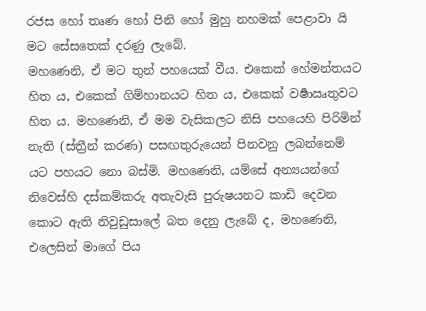රජස හෝ තෘණ හෝ පිනි හෝ මුහු නහමක් පෙළාවා යි මට සේසතෙක් දරණු ලැබේ.
මහණෙනි, ඒ මට තුන් පහයෙක් වීය. එකෙක් හේමන්තයට හිත ය, එකෙක් ගිම්හානයට හිත ය, එකෙක් වර්‍ෂාඍතුවට හිත ය. මහණෙනි, ඒ මම වැසිකලට නිසි පහයෙහි පිරිමින් නැති (ස්ත්‍රීන් කරණ) පසඟතුරුයෙන් පිනවනු ලබන්නෙම් යට පහයට නො බස්මි. මහණෙනි, යම්සේ අන්‍යයන්ගේ නිවෙස්හි දස්කම්කරු අතැවැසි පුරුෂයනට කාඩි දෙවන කොට ඇති නිවුඩුසාලේ බත දෙනු ලැබේ ද, මහණෙනි, එලෙසින් මාගේ පිය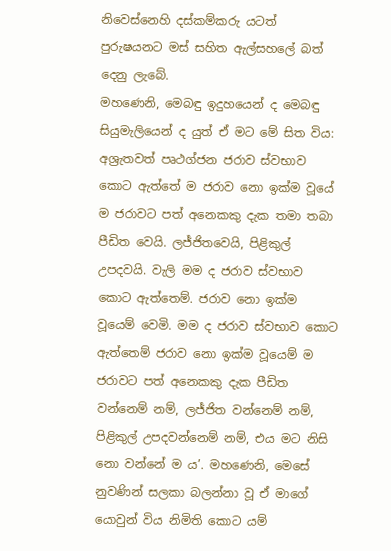නිවෙස්නෙහි දස්කම්කරු යටත් පුරුෂයනට මස් සහිත ඇල්සහලේ බත් දෙනු ලැබේ.
මහණෙනි, මෙබඳු ඉදුහයෙන් ද මෙබඳු සියුමැලියෙන් ද යුත් ඒ මට මේ සිත විය: අශ්‍රැතවත් පෘථග්ජන ජරාව ස්වභාව කොට ඇත්තේ ම ජරාව නො ඉක්ම වූයේ ම ජරාවට පත් අනෙකකු දැක තමා තබා පීඩිත වෙයි. ලජ්ජිතවෙයි, පිළිකුල් උපදවයි. වැලි මම ද ජරාව ස්වභාව කොට ඇත්තෙම්. ජරාව නො ඉක්ම වූයෙම් වෙමි. මම ද ජරාව ස්වභාව කොට ඇත්තෙම් ජරාව නො ඉක්ම වූයෙම් ම ජරාවට පත් අනෙකකු දැක පීඩිත වන්නෙම් නම්, ලජ්ජිත වන්නෙම් නම්, පිළිකුල් උපදවන්නෙම් නම්, එය මට නිසි නො වන්නේ ම ය’. මහණෙනි, මෙසේ නුවණින් සලකා බලන්නා වූ ඒ මාගේ යොවුන් විය නිමිති කොට යම්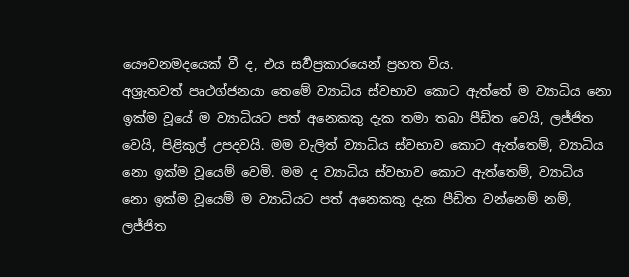යෞවනමදයෙක් වී ද, එය සර්‍වප්‍රකාරයෙන් ප්‍රහත විය.
අශ්‍රැතවත් පෘථග්ජනයා තෙමේ ව්‍යාධිය ස්වභාව කොට ඇත්තේ ම ව්‍යාධිය නො ඉක්ම වූයේ ම ව්‍යාධියට පත් අනෙකකු දැක තමා තබා පීඩිත වෙයි, ලජ්ජිත වෙයි, පිළිකුල් උපදවයි. මම වැලිත් ව්‍යාධිය ස්වභාව කොට ඇත්තෙම්, ව්‍යාධිය නො ඉක්ම වූයෙම් වෙමි. මම ද ව්‍යාධිය ස්වභාව කොට ඇත්තෙම්, ව්‍යාධිය නො ඉක්ම වූයෙම් ම ව්‍යාධියට පත් අනෙකකු දැක පීඩිත වන්නෙම් නම්, ලජ්ජිත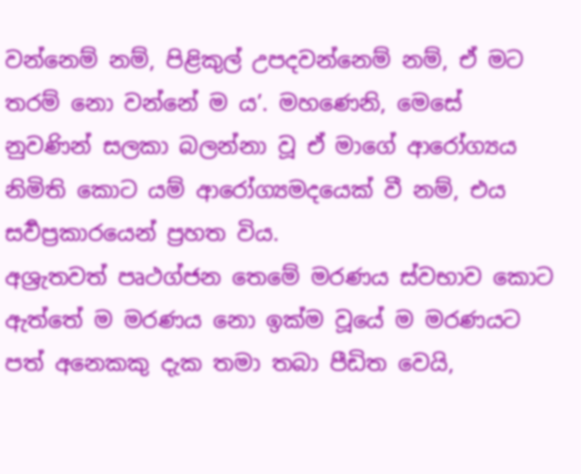වන්නෙම් නම්, පිළිකුල් උපදවන්නෙම් නම්, ඒ මට තරම් නො වන්නේ ම ය’. මහණෙනි, මෙසේ නුවණින් සලකා බලන්නා වූ ඒ මාගේ ආරෝග්‍යය නිමිති කොට යම් ආරෝග්‍යමදයෙක් වී නම්, එය සර්‍වප්‍රකාරයෙන් ප්‍රහත විය.
අශ්‍රැතවත් පෘථග්ජන තෙමේ මරණය ස්වභාව කොට ඇත්තේ ම මරණය නො ඉක්ම වූයේ ම මරණයට පත් අනෙකකු දැක තමා තබා පීඩිත වෙයි,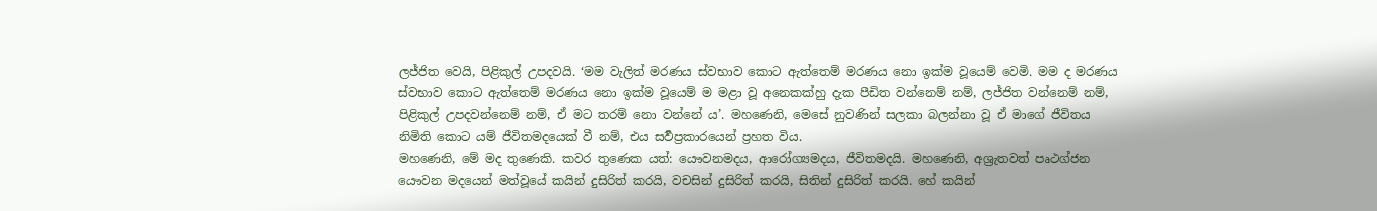ලජ්ජිත වෙයි, පිළිකුල් උපදවයි. ‘මම වැලිත් මරණය ස්වභාව කොට ඇත්තෙම් මරණය නො ඉක්ම වූයෙම් වෙමි. මම ද මරණය ස්වභාව කොට ඇත්තෙම් මරණය නො ඉක්ම වූයෙම් ම මළා වූ අනෙකක්හු දැක පීඩිත වන්නෙම් නම්, ලජ්ජිත වන්නෙම් නම්, පිළිකුල් උපදවන්නෙම් නම්, ඒ මට තරම් නො වන්නේ ය’. මහණෙනි, මෙසේ නුවණින් සලකා බලන්නා වූ ඒ මාගේ ජීවිතය නිමිති කොට යම් ජීවිතමදයෙක් වී නම්, එය සර්‍වප්‍රකාරයෙන් ප්‍රහත විය.
මහණෙනි, මේ මද තුණෙකි. කවර තුණෙක යත්: යෞවනමදය, ආරෝග්‍යමදය, ජීවිතමදයි. මහණෙනි, අශ්‍රැතවත් පෘථග්ජන යෞවන මදයෙන් මත්වූයේ කයින් දුසිරිත් කරයි, වචසින් දුසිරිත් කරයි, සිතින් දුසිරිත් කරයි. හේ කයින්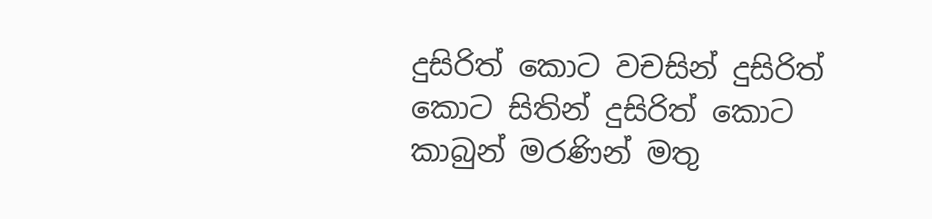දුසිරිත් කොට වචසින් දුසිරිත් කොට සිතින් දුසිරිත් කොට කාබුන් මරණින් මතු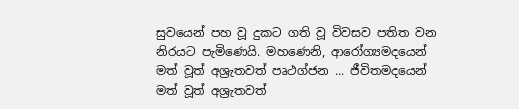සුවයෙන් පහ වූ දුකට ගති වූ විවසව පතිත වන නිරයට පැමිණෙයි. මහණෙනි, ආරෝග්‍යමදයෙන් මත් වූත් අශ්‍රැතවත් පෘථග්ජන ... ජීවිතමදයෙන් මත් වූත් අශ්‍රැතවත්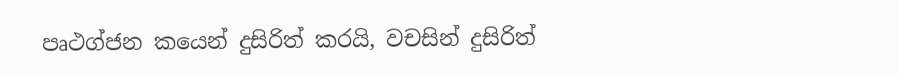පෘථග්ජන කයෙන් දුසිරිත් කරයි, වචසින් දුසිරිත්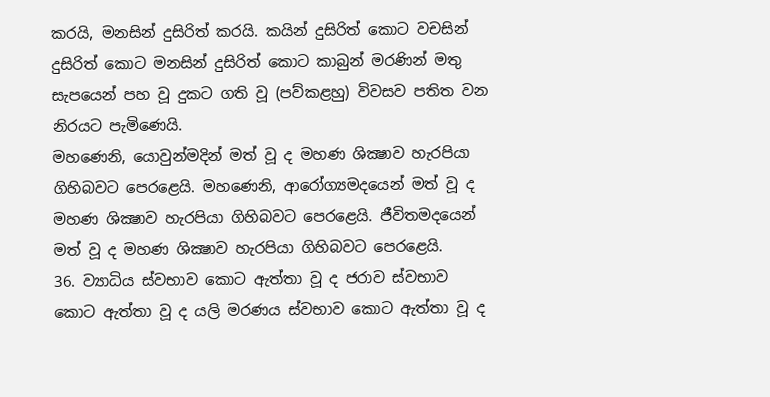කරයි, මනසින් දුසිරිත් කරයි. කයින් දුසිරිත් කොට වචසින් දුසිරිත් කොට මනසින් දුසිරිත් කොට කාබුන් මරණින් මතු සැපයෙන් පහ වූ දුකට ගති වූ (පව්කළහු) විවසව පතිත වන නිරයට පැමිණෙයි.
මහණෙනි, යොවුන්මදින් මත් වූ ද මහණ ශික්‍ෂාව හැරපියා ගිහිබවට පෙරළෙයි. මහණෙනි, ආරෝග්‍යමදයෙන් මත් වූ ද මහණ ශික්‍ෂාව හැරපියා ගිහිබවට පෙරළෙයි. ජීවිතමදයෙන් මත් වූ ද මහණ ශික්‍ෂාව හැරපියා ගිහිබවට පෙරළෙයි.
36. ව්‍යාධිය ස්වභාව කොට ඇත්තා වූ ද ජරාව ස්වභාව කොට ඇත්තා වූ ද යලි මරණය ස්වභාව කොට ඇත්තා වූ ද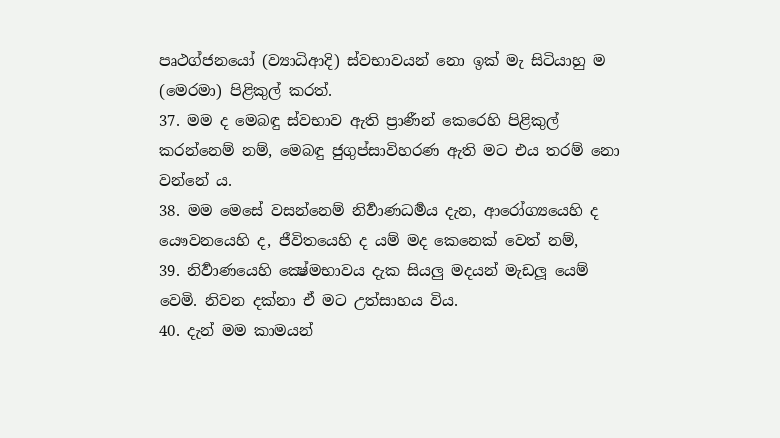පෘථග්ජනයෝ (ව්‍යාධිආදි) ස්වභාවයන් නො ඉක් මැ සිටියාහු ම (මෙරමා) පිළිකුල් කරත්.
37. මම ද මෙබඳු ස්වභාව ඇති ප්‍රාණීන් කෙරෙහි පිළිකුල් කරන්නෙම් නම්, මෙබඳු ජුගුප්සාවිහරණ ඇති මට එය තරම් නො වන්නේ ය.
38. මම මෙසේ වසන්නෙම් නිර්‍වාණධර්‍මය දැන, ආරෝග්‍යයෙහි ද යෞවනයෙහි ද, ජීවිතයෙහි ද යම් මද කෙනෙක් වෙත් නම්,
39. නිර්‍වාණයෙහි ක්‍ෂේමභාවය දැක සියලු මදයන් මැඩලූ යෙම් වෙමි. නිවන දක්නා ඒ මට උත්සාහය විය.
40. දැන් මම කාමයන්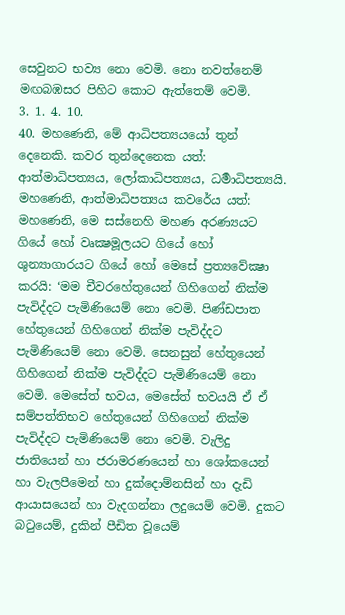සෙවුනට භව්‍ය නො වෙමි. නො නවත්නෙම් මඟබඹසර පිහිට කොට ඇත්තෙම් වෙමි.
3. 1. 4. 10.
40. මහණෙනි, මේ ආධිපත්‍යයයෝ තුන් දෙනෙකි. කවර තුන්දෙනෙක යත්: ආත්මාධිපත්‍යය, ලෝකාධිපත්‍යය, ධර්‍මාධිපත්‍යයි.
මහණෙනි, ආත්මාධිපත්‍යය කවරේය යත්: මහණෙනි, මෙ සස්නෙහි මහණ අරණ්‍යයට ගියේ හෝ වෘක්‍ෂමූලයට ගියේ හෝ ශුන්‍යාගාරයට ගියේ හෝ මෙසේ ප්‍රත්‍යවේක්‍ෂා කරයි: ‘මම චීවරහේතුයෙන් ගිහිගෙන් නික්ම පැවිද්දට පැමිණියෙම් නො වෙමි. පිණ්ඩපාත හේතුයෙන් ගිහිගෙන් නික්ම පැවිද්දට පැමිණියෙම් නො වෙමි. සෙනසුන් හේතුයෙන් ගිහිගෙන් නික්ම පැවිද්දට පැමිණියෙම් නො වෙමි. මෙසේත් භවය, මෙසේත් භවයයි ඒ ඒ සම්පත්තිභව හේතුයෙන් ගිහිගෙන් නික්ම පැවිද්දට පැමිණියෙම් නො වෙමි. වැලිදු ජාතියෙන් හා ජරාමරණයෙන් හා ශෝකයෙන් හා වැලපීමෙන් හා දුක්දොම්නසින් හා දැඩි ආයාසයෙන් හා වැදගන්නා ලදුයෙම් වෙමි. දුකට බටුයෙම්, දුකින් පීඩිත වූයෙම්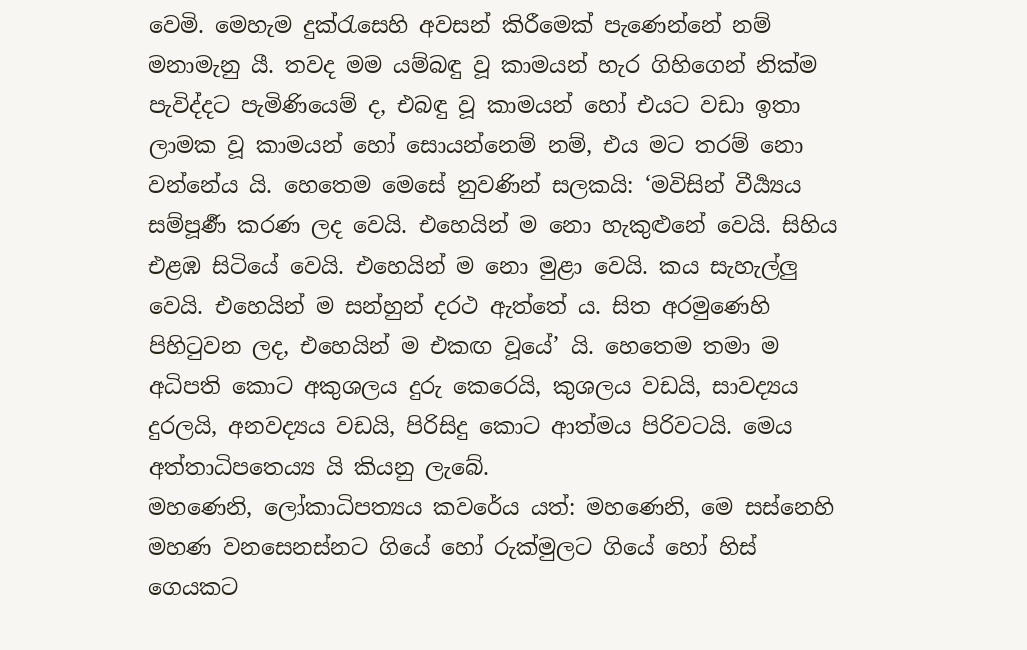වෙමි. මෙහැම දුක්රැසෙහි අවසන් කිරීමෙක් පැණෙන්නේ නම් මනාමැනු යී. තවද මම යම්බඳු වූ කාමයන් හැර ගිහිගෙන් නික්ම පැවිද්දට පැමිණියෙම් ද, එබඳු වූ කාමයන් හෝ එයට වඩා ඉතා ලාමක වූ කාමයන් හෝ සොයන්නෙම් නම්, එය මට තරම් නො වන්නේය යි. හෙතෙම මෙසේ නුවණින් සලකයි: ‘මවිසින් වීර්‍ය්‍යය සම්පූර්‍ණ කරණ ලද වෙයි. එහෙයින් ම නො හැකුළුනේ වෙයි. සිහිය එළඹ සිටියේ වෙයි. එහෙයින් ම නො මුළා වෙයි. කය සැහැල්ලු වෙයි. එහෙයින් ම සන්හුන් දරථ ඇත්තේ ය. සිත අරමුණෙහි පිහිටුවන ලද, එහෙයින් ම එකඟ වූයේ’ යි. හෙතෙම තමා ම අධිපති කොට අකුශලය දුරු කෙරෙයි, කුශලය වඩයි, සාවද්‍යය දුරලයි, අනවද්‍යය වඩයි, පිරිසිදු කොට ආත්මය පිරිවටයි. මෙය අත්තාධිපතෙය්‍ය යි කියනු ලැබේ.
මහණෙනි, ලෝකාධිපත්‍යය කවරේය යත්: මහණෙනි, මෙ සස්නෙහි මහණ වනසෙනස්නට ගියේ හෝ රුක්මුලට ගියේ හෝ හිස් ගෙයකට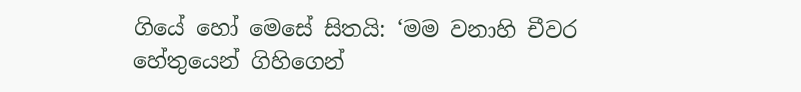ගියේ හෝ මෙසේ සිතයි: ‘මම වනාහි චීවර හේතුයෙන් ගිහිගෙන්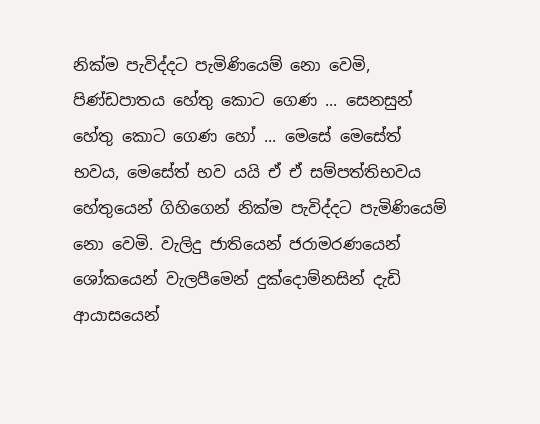නික්ම පැවිද්දට පැමිණියෙම් නො වෙමි, පිණ්ඩපාතය හේතු කොට ගෙණ ... සෙනසුන් හේතු කොට ගෙණ හෝ ... මෙසේ මෙසේත් භවය, මෙසේත් භව යයි ඒ ඒ සම්පත්තිභවය හේතුයෙන් ගිහිගෙන් නික්ම පැවිද්දට පැමිණියෙම් නො වෙමි. වැලිදු ජාතියෙන් ජරාමරණයෙන් ශෝකයෙන් වැලපීමෙන් දුක්දොම්නසින් දැඩි ආයාසයෙන්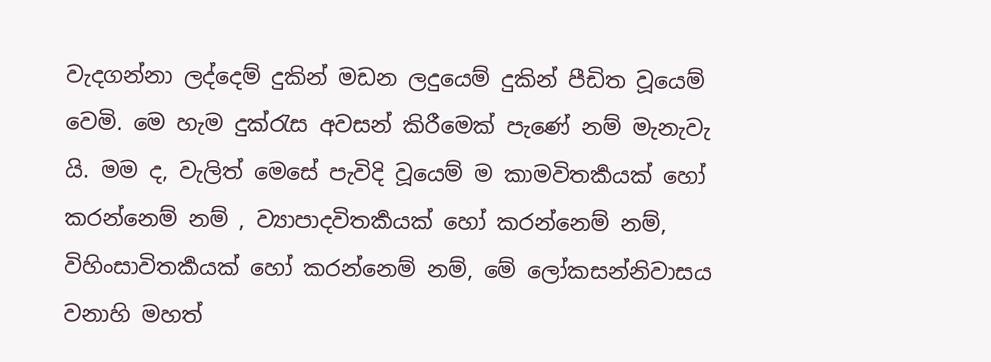වැදගන්නා ලද්දෙම් දුකින් මඩන ලදුයෙම් දුකින් පීඩිත වූයෙම් වෙමි. මෙ හැම දුක්රැස අවසන් කිරීමෙක් පැණේ නම් මැනැවැ යි. මම ද, වැලිත් මෙසේ පැවිදි වූයෙම් ම කාමවිතර්‍කයක් හෝ කරන්නෙම් නම් , ව්‍යාපාදවිතර්‍කයක් හෝ කරන්නෙම් නම්, විහිංසාවිතර්‍කයක් හෝ කරන්නෙම් නම්, මේ ලෝකසන්නිවාසය වනාහි මහත්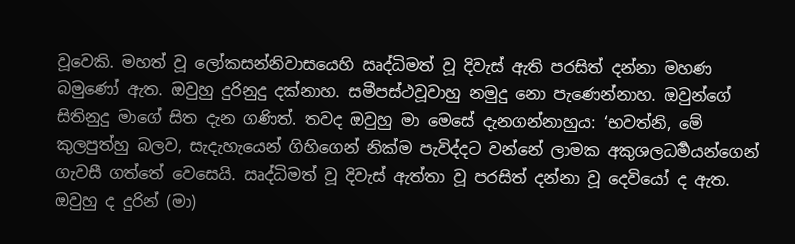වූවෙකි. මහත් වූ ලෝකසන්නිවාසයෙහි ඍද්ධිමත් වූ දිවැස් ඇති පරසිත් දන්නා මහණ බමුණෝ ඇත. ඔවුහු දුරිනුදු දක්නාහ. සමීපස්ථවූවාහු නමුදු නො පැණෙන්නාහ. ඔවුන්ගේ සිතිනුදු මාගේ සිත දැන ගණිත්. තවද ඔවුහු මා මෙසේ දැනගන්නාහුය: ‘භවත්නි, මේ කුලපුත්හු බලව, සැදැහැයෙන් ගිහිගෙන් නික්ම පැවිද්දට වන්නේ ලාමක අකුශලධර්‍මයන්ගෙන් ගැවසී ගත්තේ වෙසෙයි. ඍද්ධිමත් වූ දිවැස් ඇත්තා වූ පරසිත් දන්නා වූ දෙවියෝ ද ඇත. ඔවුහු ද දුරින් (මා)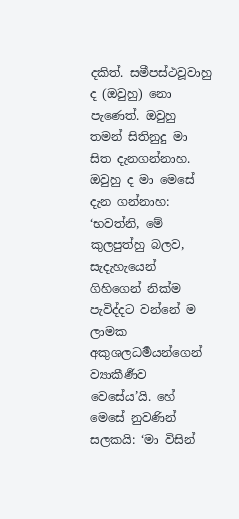දකිත්. සමීපස්ථවූවාහු ද (ඔවුහු) නො පැණෙත්. ඔවුහු තමන් සිතිනුදු මා සිත දැනගන්නාහ. ඔවුහු ද මා මෙසේ දැන ගන්නාහ: ‘භවත්නි, මේ කුලපුත්හු බලව, සැදැහැයෙන් ගිහිගෙන් නික්ම පැවිද්දට වන්නේ ම ලාමක අකුශලධර්‍මයන්ගෙන් ව්‍යාකීර්‍ණව වෙසේය’යි. හේ මෙසේ නුවණින් සලකයි: ‘මා විසින්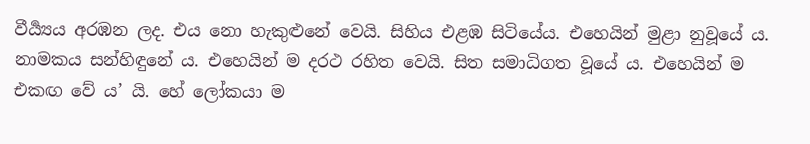වීර්‍ය්‍යය අරඹන ලද. එය නො හැකුළුනේ වෙයි. සිහිය එළඹ සිටියේය. එහෙයින් මුළා නුවූයේ ය. නාමකය සන්හිඳුනේ ය. එහෙයින් ම දරථ රහිත වෙයි. සිත සමාධිගත වූයේ ය. එහෙයින් ම එකඟ වේ ය’ යි. හේ ලෝකයා ම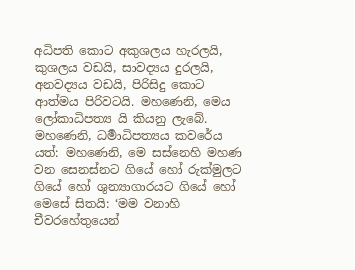අධිපති කොට අකුශලය හැරලයි, කුශලය වඩයි, සාවද්‍යය දුරලයි, අනවද්‍යය වඩයි, පිරිසිදු කොට ආත්මය පිරිවටයි. මහණෙනි, මෙය ලෝකාධිපත්‍ය යි කියනු ලැබේ.
මහණෙනි, ධර්‍මාධිපත්‍යය කවරේය යත්: මහණෙනි, මෙ සස්නෙහි මහණ වන සෙනස්නට ගියේ හෝ රුක්මුලට ගියේ හෝ ශුන්‍යාගාරයට ගියේ හෝ මෙසේ සිතයි: ‘මම වනාහි චීවරහේතුයෙන්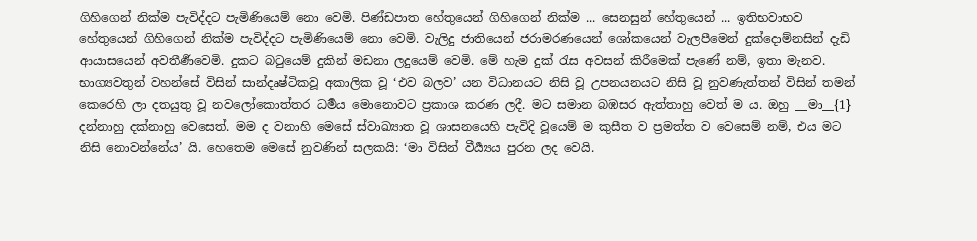ගිහිගෙන් නික්ම පැවිද්දට පැමිණියෙම් නො වෙමි. පිණ්ඩපාත හේතුයෙන් ගිහිගෙන් නික්ම ... සෙනසුන් හේතුයෙන් ... ඉතිභවාභව හේතුයෙන් ගිහිගෙන් නික්ම පැවිද්දට පැමිණියෙම් නො වෙමි. වැලිදු ජාතියෙන් ජරාමරණයෙන් ශෝකයෙන් වැලපීමෙන් දුක්දොම්නසින් දැඩි ආයාසයෙන් අවතීර්‍ණවෙමි. දුකට බටුයෙම් දුකින් මඩනා ලදුයෙම් වෙමි. මේ හැම දුක් රැස අවසන් කිරීමෙක් පැණේ නම්, ඉතා මැනව. භාග්‍යවතුන් වහන්සේ විසින් සාන්දෘෂ්ටිකවූ අකාලික වූ ‘එව බලව’ යන විධානයට නිසි වූ උපනයනයට නිසි වූ නුවණැත්තන් විසින් තමන් කෙරෙහි ලා දතයුතු වූ නවලෝකොත්තර ධර්‍මය මොනොවට ප්‍රකාශ කරණ ලදී. මට සමාන බඹසර ඇත්තාහු වෙත් ම ය. ඔහු __මා__{1} දන්නාහු දක්නාහු වෙසෙත්. මම ද වනාහි මෙසේ ස්වාඛ්‍යාත වූ ශාසනයෙහි පැවිදි වූයෙම් ම කුසීත ව ප්‍රමත්ත ව වෙසෙම් නම්, එය මට නිසි නොවන්නේය’ යි. හෙතෙම මෙසේ නුවණින් සලකයි: ‘මා විසින් වීර්‍ය්‍යය පුරන ලද වෙයි.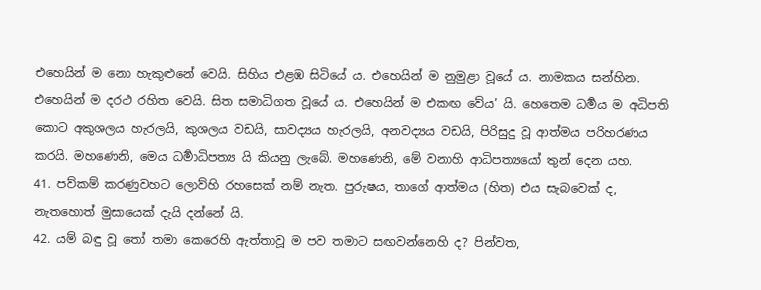එහෙයින් ම නො හැකුළුනේ වෙයි. සිහිය එළඹ සිටියේ ය. එහෙයින් ම නුමුළා වූයේ ය. නාමකය සන්හින. එහෙයින් ම දරථ රහිත වෙයි. සිත සමාධිගත වූයේ ය. එහෙයින් ම එකඟ වේය’ යි. හෙතෙම ධර්‍මය ම අධිපති කොට අකුශලය හැරලයි, කුශලය වඩයි, සාවද්‍යය හැරලයි, අනවද්‍යය වඩයි, පිරිසුදු වූ ආත්මය පරිහරණය කරයි. මහණෙනි, මෙය ධර්‍මාධිපත්‍ය යි කියනු ලැබේ. මහණෙනි, මේ වනාහි ආධිපත්‍යයෝ තුන් දෙන යහ.
41. පව්කම් කරණුවහට ලොව්හි රහසෙක් නම් නැත. පුරුෂය, තාගේ ආත්මය (හිත) එය සැබවෙක් ද, නැතහොත් මුසායෙක් දැයි දන්නේ යි.
42. යම් බඳු වූ තෝ තමා කෙරෙහි ඇත්තාවූ ම පව තමාට සඟවන්නෙහි ද? පින්වත,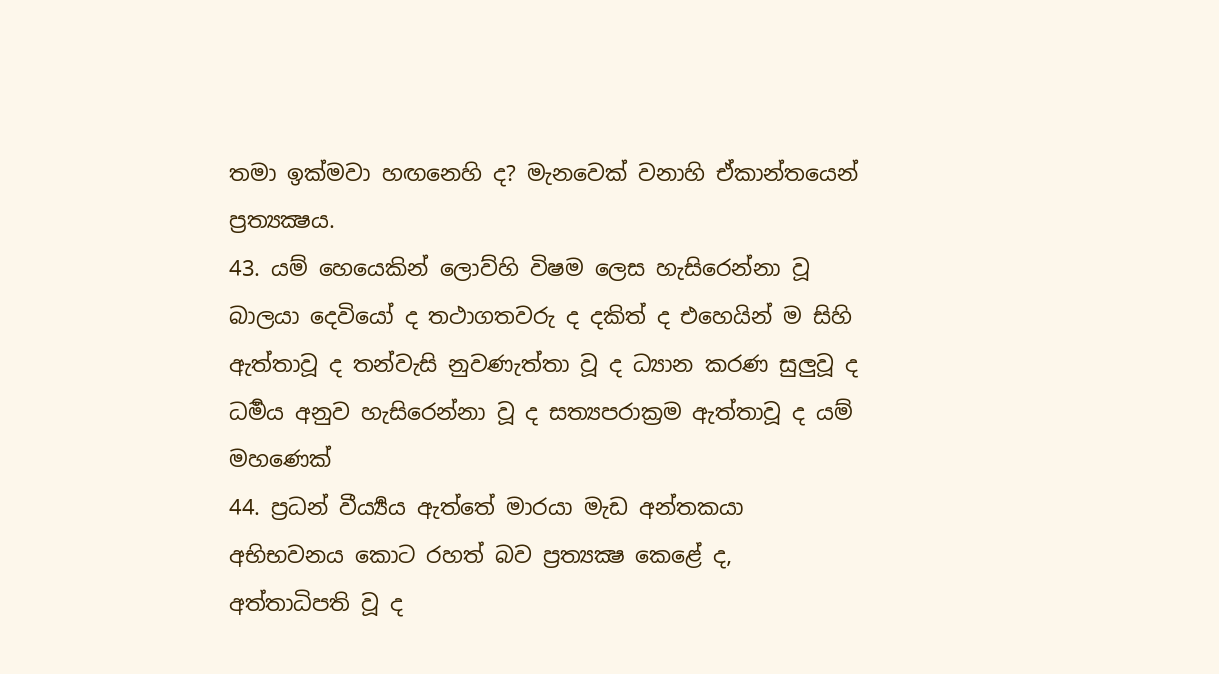තමා ඉක්මවා හඟනෙහි ද? මැනවෙක් වනාහි ඒකාන්තයෙන් ප්‍රත්‍යක්‍ෂය.
43. යම් හෙයෙකින් ලොව්හි විෂම ලෙස හැසිරෙන්නා වූ බාලයා දෙවියෝ ද තථාගතවරු ද දකිත් ද එහෙයින් ම සිහි ඇත්තාවූ ද තන්වැසි නුවණැත්තා වූ ද ධ්‍යාන කරණ සුලුවූ ද ධර්‍මය අනුව හැසිරෙන්නා වූ ද සත්‍යපරාක්‍රම ඇත්තාවූ ද යම් මහණෙක්
44. ප්‍රධන් වීර්‍ය්‍යය ඇත්තේ මාරයා මැඩ අන්තකයා අභිභවනය කොට රහත් බව ප්‍රත්‍යක්‍ෂ කෙළේ ද, අත්තාධිපති වූ ද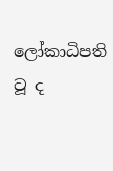ලෝකාධිපති වූ ද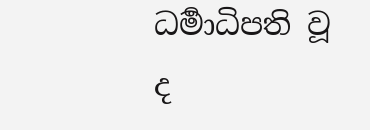ධර්‍මාධිපති වූ ද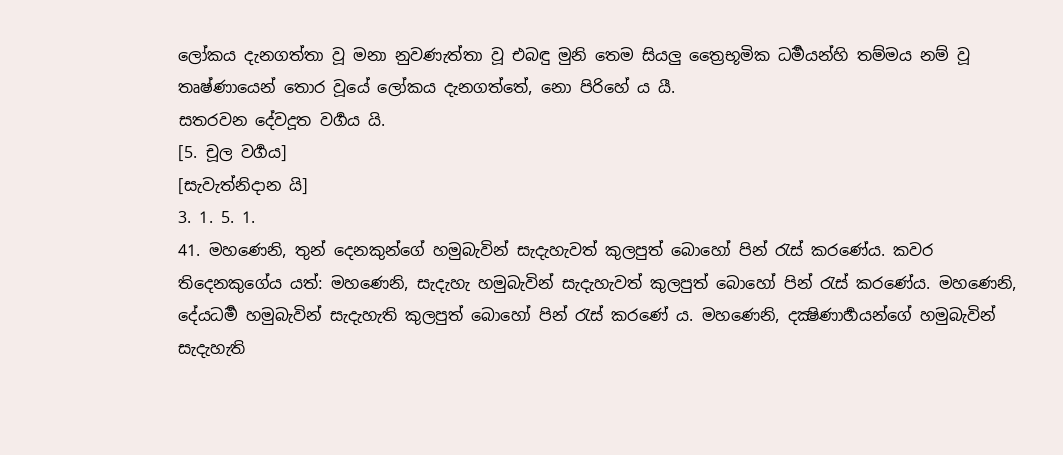ලෝකය දැනගත්තා වූ මනා නුවණැත්තා වූ එබඳු මුනි තෙම සියලු ත්‍රෛභූමික ධර්‍මයන්හි තම්මය නම් වූ තෘෂ්ණායෙන් තොර වූයේ ලෝකය දැනගත්තේ, නො පිරිහේ ය යී.
සතරවන දේවදූත වර්‍ගය යි.
[5. චූල වර්‍ගය]
[සැවැත්නිදාන යි]
3. 1. 5. 1.
41. මහණෙනි, තුන් දෙනකුන්ගේ හමුබැවින් සැදැහැවත් කුලපුත් බොහෝ පින් රැස් කරණේය. කවර තිදෙනකුගේය යත්: මහණෙනි, සැදැහැ හමුබැවින් සැදැහැවත් කුලපුත් බොහෝ පින් රැස් කරණේය. මහණෙනි, දේයධර්‍ම හමුබැවින් සැදැහැති කුලපුත් බොහෝ පින් රැස් කරණේ ය. මහණෙනි, දක්‍ෂිණාර්‍හයන්ගේ හමුබැවින් සැදැහැති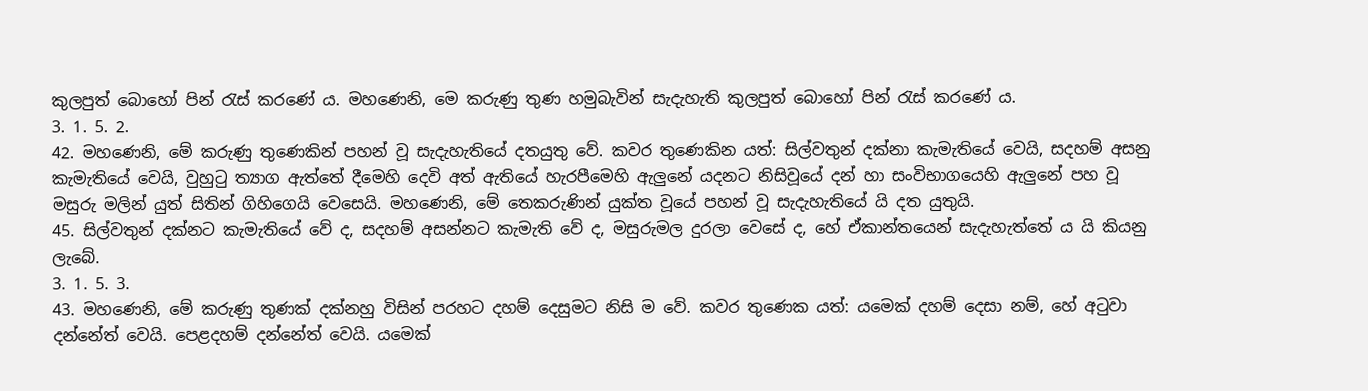කුලපුත් බොහෝ පින් රැස් කරණේ ය. මහණෙනි, මෙ කරුණු තුණ හමුබැවින් සැදැහැති කුලපුත් බොහෝ පින් රැස් කරණේ ය.
3. 1. 5. 2.
42. මහණෙනි, මේ කරුණු තුණෙකින් පහන් වූ සැදැහැතියේ දතයුතු වේ. කවර තුණෙකින යත්: සිල්වතුන් දක්නා කැමැතියේ වෙයි, සදහම් අසනු කැමැතියේ වෙයි, වුහුටු ත්‍යාග ඇත්තේ දීමෙහි දෙවි අත් ඇතියේ හැරපීමෙහි ඇලුනේ යදනට නිසිවූයේ දන් හා සංවිභාගයෙහි ඇලුනේ පහ වූ මසුරු මලින් යුත් සිතින් ගිහිගෙයි වෙසෙයි. මහණෙනි, මේ තෙකරුණින් යුක්ත වූයේ පහන් වූ සැදැහැතියේ යි දත යුතුයි.
45. සිල්වතුන් දක්නට කැමැතියේ වේ ද, සදහම් අසන්නට කැමැති වේ ද, මසුරුමල දුරලා වෙසේ ද, හේ ඒකාන්තයෙන් සැදැහැත්තේ ය යි කියනු ලැබේ.
3. 1. 5. 3.
43. මහණෙනි, මේ කරුණු තුණක් දක්නහු විසින් පරහට දහම් දෙසුමට නිසි ම වේ. කවර තුණෙක යත්: යමෙක් දහම් දෙසා නම්, හේ අටුවා දන්නේත් වෙයි. පෙළදහම් දන්නේත් වෙයි. යමෙක්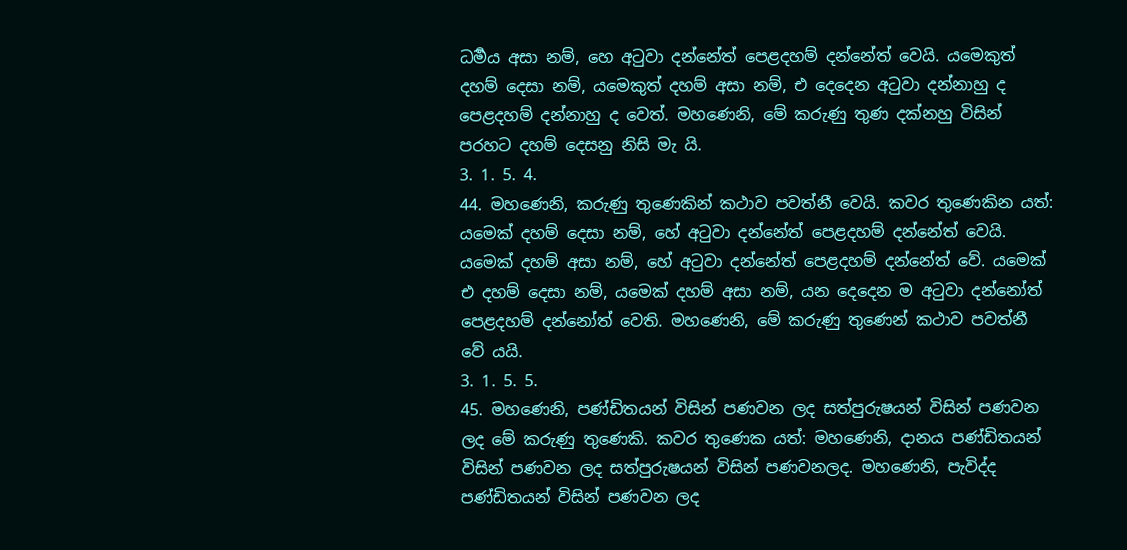ධර්‍මය අසා නම්, හෙ අටුවා දන්නේත් පෙළදහම් දන්නේත් වෙයි. යමෙකුත් දහම් දෙසා නම්, යමෙකුත් දහම් අසා නම්, එ දෙදෙන අටුවා දන්නාහු ද පෙළදහම් දන්නාහු ද වෙත්. මහණෙනි, මේ කරුණු තුණ දක්නහු විසින් පරහට දහම් දෙසනු නිසි මැ යි.
3. 1. 5. 4.
44. මහණෙනි, කරුණු තුණෙකින් කථාව පවත්නී වෙයි. කවර තුණෙකින යත්: යමෙක් දහම් දෙසා නම්, හේ අටුවා දන්නේත් පෙළදහම් දන්නේත් වෙයි. යමෙක් දහම් අසා නම්, හේ අටුවා දන්නේත් පෙළදහම් දන්නේත් වේ. යමෙක් එ දහම් දෙසා නම්, යමෙක් දහම් අසා නම්, යන දෙදෙන ම අටුවා දන්නෝත් පෙළදහම් දන්නෝත් වෙති. මහණෙනි, මේ කරුණු තුණෙන් කථාව පවත්නී වේ යයි.
3. 1. 5. 5.
45. මහණෙනි, පණ්ඩිතයන් විසින් පණවන ලද සත්පුරුෂයන් විසින් පණවන ලද මේ කරුණු තුණෙකි. කවර තුණෙක යත්: මහණෙනි, දානය පණ්ඩිතයන් විසින් පණවන ලද සත්පුරුෂයන් විසින් පණවනලද. මහණෙනි, පැවිද්ද පණ්ඩිතයන් විසින් පණවන ලද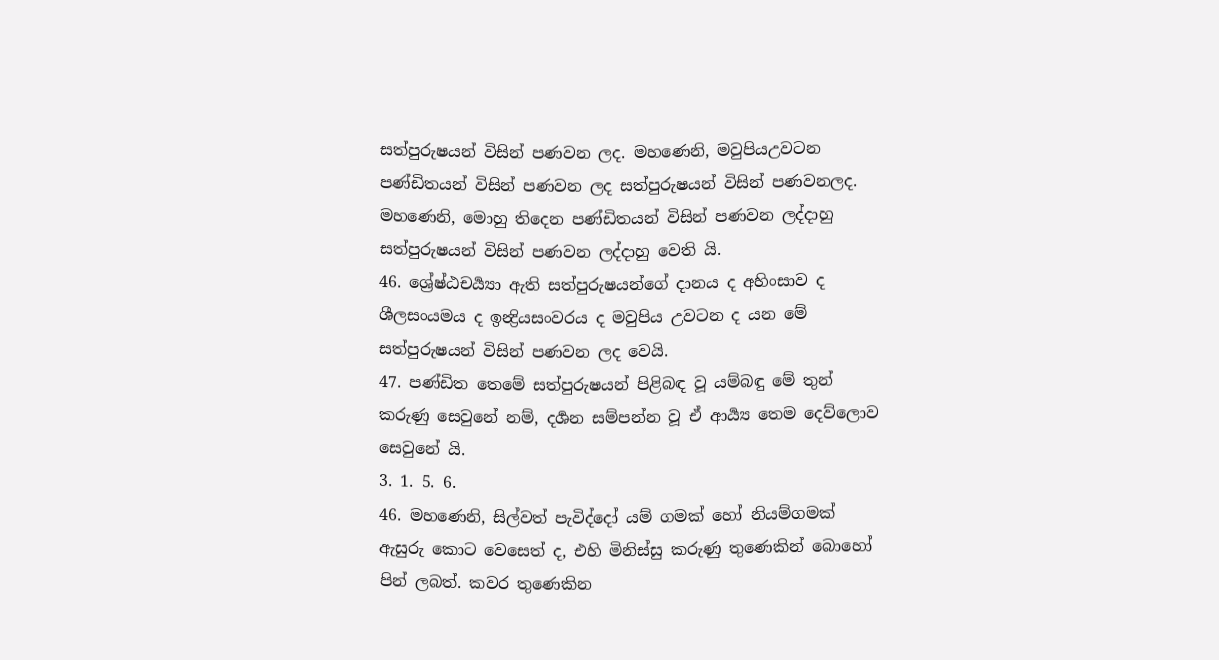සත්පුරුෂයන් විසින් පණවන ලද. මහණෙනි, මවුපියඋවටන පණ්ඩිතයන් විසින් පණවන ලද සත්පුරුෂයන් විසින් පණවනලද. මහණෙනි, මොහු තිදෙන පණ්ඩිතයන් විසින් පණවන ලද්දාහු සත්පුරුෂයන් විසින් පණවන ලද්දාහු වෙති යි.
46. ශ්‍රේෂ්ඨචර්‍ය්‍යා ඇති සත්පුරුෂයන්ගේ දානය ද අහිංසාව ද ශීලසංයමය ද ඉන්‍ද්‍රියසංවරය ද මවුපිය උවටන ද යන මේ සත්පුරුෂයන් විසින් පණවන ලද වෙයි.
47. පණ්ඩිත තෙමේ සත්පුරුෂයන් පිළිබඳ වූ යම්බඳු මේ තුන් කරුණු සෙවුනේ නම්, දර්‍ශන සම්පන්න වූ ඒ ආර්‍ය්‍ය තෙම දෙව්ලොව සෙවුනේ යි.
3. 1. 5. 6.
46. මහණෙනි, සිල්වත් පැවිද්දෝ යම් ගමක් හෝ නියම්ගමක් ඇසුරු කොට වෙසෙත් ද, එහි මිනිස්සු කරුණු තුණෙකින් බොහෝ පින් ලබත්. කවර තුණෙකින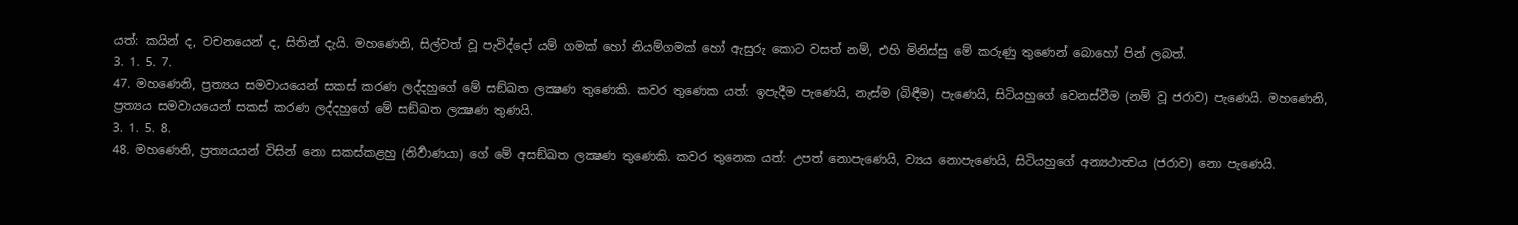යත්: කයින් ද, වචනයෙන් ද, සිතින් දැයි. මහණෙනි, සිල්වත් වූ පැවිද්දෝ යම් ගමක් හෝ නියම්ගමක් හෝ ඇසුරු කොට වසත් නම්, එහි මිනිස්සු මේ කරුණු තුණෙන් බොහෝ පින් ලබත්.
3. 1. 5. 7.
47. මහණෙනි, ප්‍රත්‍යය සමවායයෙන් සකස් කරණ ලද්දහුගේ මේ සඞ්ඛත ලක්‍ෂණ තුණෙකි. කවර තුණෙක යත්: ඉපැදීම පැණෙයි, නැස්ම (බිඳීම) පැණෙයි, සිටියහුගේ වෙනස්වීම (නම් වූ ජරාව) පැණෙයි. මහණෙනි, ප්‍රත්‍යය සමවායයෙන් සකස් කරණ ලද්දහුගේ මේ සඞ්ඛත ලක්‍ෂණ තුණයි.
3. 1. 5. 8.
48. මහණෙනි, ප්‍රත්‍යයයන් විසින් නො සකස්කළහු (නිර්‍වාණයා) ගේ මේ අසඞ්ඛත ලක්‍ෂණ තුණෙකි. කවර තුනෙක යත්: උපත් නොපැණෙයි, ව්‍යය නොපැණෙයි, සිටියහුගේ අන්‍යථාත්‍වය (ජරාව) නො පැණෙයි.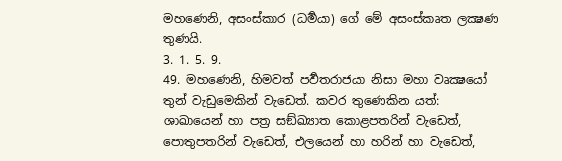මහණෙනි, අසංස්කාර (ධර්‍මයා) ගේ මේ අසංස්කෘත ලක්‍ෂණ තුණයි.
3. 1. 5. 9.
49. මහණෙනි, හිමවත් පර්‍වතරාජයා නිසා මහා වෘක්‍ෂයෝ තුන් වැඩුමෙකින් වැඩෙත්. කවර තුණෙකින යත්: ශාඛායෙන් හා පත්‍ර සඞ්ඛ්‍යාත කොළපතරින් වැඩෙත්, පොතුපතරින් වැඩෙත්, එලයෙන් හා හරින් හා වැඩෙත්,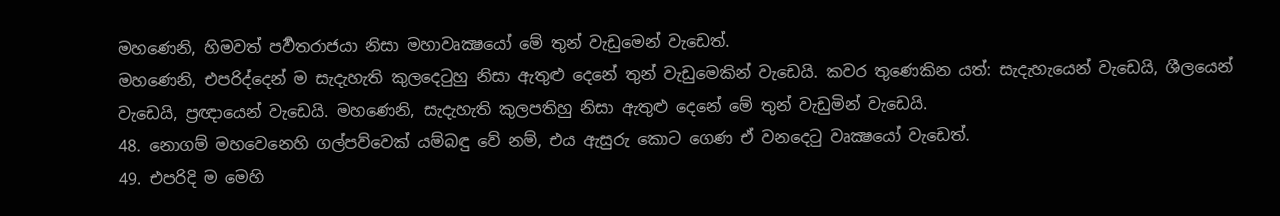මහණෙනි, හිමවත් පර්‍වතරාජයා නිසා මහාවෘක්‍ෂයෝ මේ තුන් වැඩුමෙන් වැඩෙත්.
මහණෙනි, එපරිද්දෙන් ම සැදැහැති කුලදෙටුහු නිසා ඇතුළු දෙනේ තුන් වැඩුමෙකින් වැඩෙයි. කවර තුණෙකින යත්: සැදැහැයෙන් වැඩෙයි, ශීලයෙන් වැඩෙයි, ප්‍රඥායෙන් වැඩෙයි. මහණෙනි, සැදැහැති කුලපතිහු නිසා ඇතුළු දෙනේ මේ තුන් වැඩුමින් වැඩෙයි.
48. නොගම් මහවෙනෙහි ගල්පව්වෙක් යම්බඳු වේ නම්, එය ඇසුරු කොට ගෙණ ඒ වනදෙටු වෘක්‍ෂයෝ වැඩෙත්.
49. එපරිදි ම මෙහි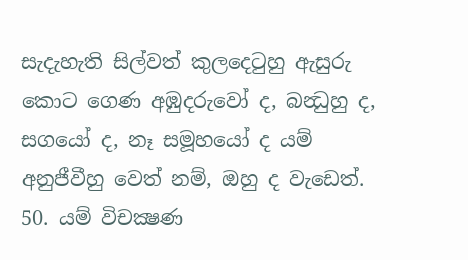සැදැහැති සිල්වත් කුලදෙටුහු ඇසුරු කොට ගෙණ අඹුදරුවෝ ද, බන්‍ධුහු ද, සගයෝ ද, නෑ සමූහයෝ ද යම් අනුජීවීහු වෙත් නම්, ඔහු ද වැඩෙත්.
50. යම් විචක්‍ෂණ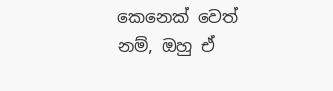කෙනෙක් වෙත් නම්, ඔහු ඒ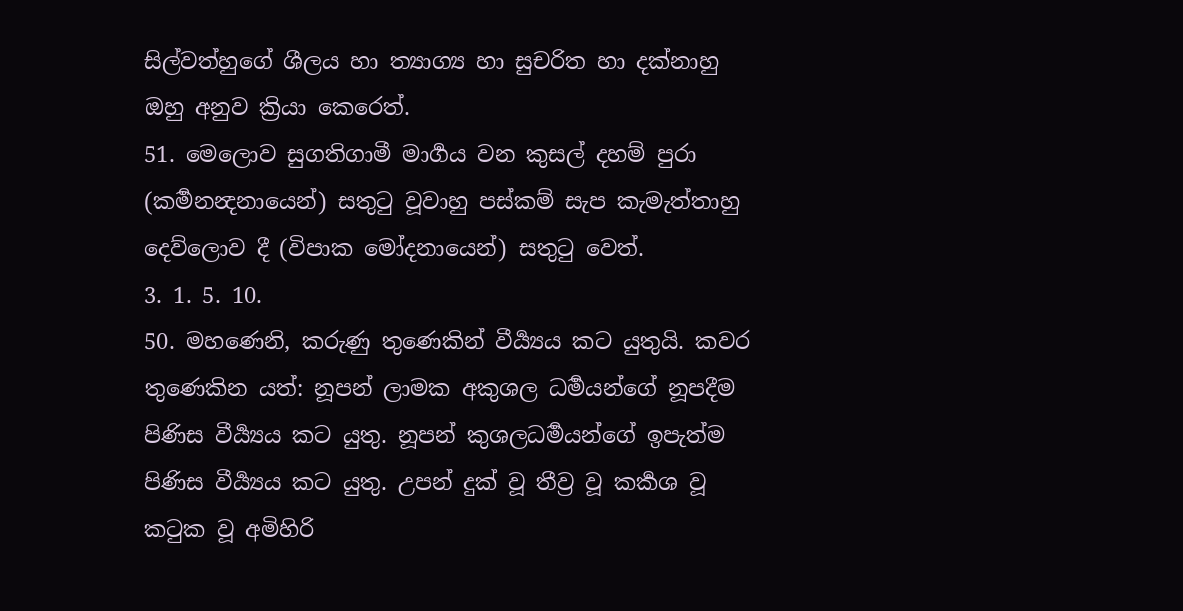සිල්වත්හුගේ ශීලය හා ත්‍යාග්‍ය හා සුචරිත හා දක්නාහු ඔහු අනුව ක්‍රියා කෙරෙත්.
51. මෙලොව සුගතිගාමී මාර්‍ගය වන කුසල් දහම් පුරා (කර්‍මනන්‍දනායෙන්) සතුටු වූවාහු පස්කම් සැප කැමැත්තාහු දෙව්ලොව දී (විපාක මෝදනායෙන්) සතුටු වෙත්.
3. 1. 5. 10.
50. මහණෙනි, කරුණු තුණෙකින් වීර්‍ය්‍යය කට යුතුයි. කවර තුණෙකින යත්: නූපන් ලාමක අකුශල ධර්‍මයන්ගේ නූපදීම පිණිස වීර්‍ය්‍යය කට යුතු. නූපන් කුශලධර්‍මයන්ගේ ඉපැත්ම පිණිස වීර්‍ය්‍යය කට යුතු. උපන් දුක් වූ තීව්‍ර වූ කර්‍කශ වූ කටුක වූ අමිහිරි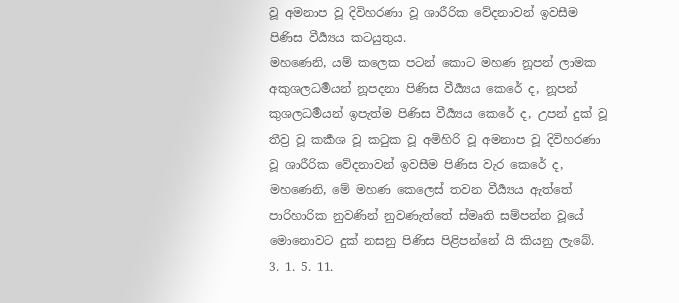වූ අමනාප වූ දිවිහරණා වූ ශාරීරික වේදනාවන් ඉවසීම පිණිස වීර්‍ය්‍යය කටයුතුය.
මහණෙනි, යම් කලෙක පටන් කොට මහණ නූපන් ලාමක අකුශලධර්‍මයන් නූපදනා පිණිස වීර්‍ය්‍යය කෙරේ ද, නූපන් කුශලධර්‍මයන් ඉපැත්ම පිණිස වීර්‍ය්‍යය කෙරේ ද, උපන් දුක් වූ තීව්‍ර වූ කර්‍කශ වූ කටුක වූ අමිහිරි වූ අමනාප වූ දිවිහරණා වූ ශාරීරික වේදනාවන් ඉවසීම පිණිස වැර කෙරේ ද, මහණෙනි, මේ මහණ කෙලෙස් තවන වීර්‍ය්‍යය ඇත්තේ පාරිහාරික නුවණින් නුවණැත්තේ ස්මෘති සම්පන්න වූයේ මොනොවට දුක් නසනු පිණිස පිළිපන්නේ යි කියනු ලැබේ.
3. 1. 5. 11.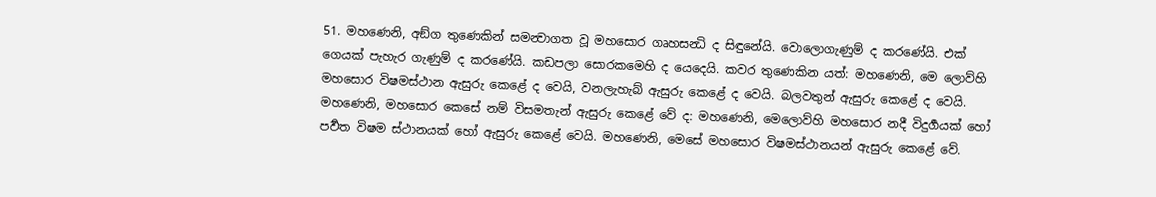51. මහණෙනි, අඞ්ග තුණෙකින් සමන්‍වාගත වූ මහසොර ගෘහසන්‍ධි ද සිඳුනේයි. වොලොගැණුම් ද කරණේයි. එක් ගෙයක් පැහැර ගැණුම් ද කරණේයි. කඩපලා සොරකමෙහි ද යෙදෙයි. කවර තුණෙකින යත්: මහණෙනි, මෙ ලොව්හි මහසොර විෂමස්ථාන ඇසුරු කෙළේ ද වෙයි, වනලැහැබ් ඇසුරු කෙළේ ද වෙයි. බලවතුන් ඇසුරු කෙළේ ද වෙයි.
මහණෙනි, මහසොර කෙසේ නම් විසමතැන් ඇසුරු කෙළේ වේ ද: මහණෙනි, මෙලොව්හි මහසොර නදී විදුර්‍ගයක් හෝ පර්‍වත විෂම ස්ථානයක් හෝ ඇසුරු කෙළේ වෙයි. මහණෙනි, මෙසේ මහසොර විෂමස්ථානයන් ඇසුරු කෙළේ වේ.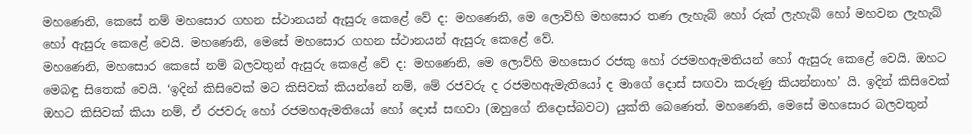මහණෙනි, කෙසේ නම් මහසොර ගහන ස්ථානයන් ඇසුරු කෙළේ වේ ද: මහණෙනි, මෙ ලොව්හි මහසොර තණ ලැහැබ් හෝ රුක් ලැහැබ් හෝ මහවන ලැහැබ් හෝ ඇසුරු කෙළේ වෙයි. මහණෙනි, මෙසේ මහසොර ගහන ස්ථානයන් ඇසුරු කෙළේ වේ.
මහණෙනි, මහසොර කෙසේ නම් බලවතුන් ඇසුරු කෙළේ වේ ද: මහණෙනි, මෙ ලොව්හි මහසොර රජකු හෝ රජමහඇමතියන් හෝ ඇසුරු කෙළේ වෙයි. ඔහට මෙබඳු සිතෙක් වෙයි. ‘ඉදින් කිසිවෙක් මට කිසිවක් කියන්නේ නම්, මේ රජවරු ද රජමහඇමැතියෝ ද මාගේ දොස් සඟවා කරුණු කියන්නාහ’ යි. ඉදින් කිසිවෙක් ඔහට කිසිවක් කියා නම්, ඒ රජවරු හෝ රජමහඇමතියෝ හෝ දොස් සඟවා (ඔහුගේ නිදොස්බවට) යුක්ති බෙණෙත්. මහණෙනි, මෙසේ මහසොර බලවතුන්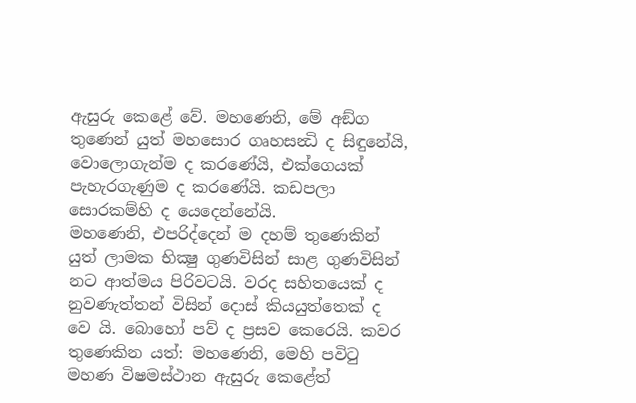ඇසුරු කෙළේ වේ. මහණෙනි, මේ අඞ්ග තුණෙන් යුත් මහසොර ගෘහසන්‍ධි ද සිඳුනේයි, වොලොගැන්ම ද කරණේයි, එක්ගෙයක් පැහැරගැණුම ද කරණේයි. කඩපලා සොරකම්හි ද යෙදෙන්නේයි.
මහණෙනි, එපරිද්දෙන් ම දහම් තුණෙකින් යුත් ලාමක භික්‍ෂු ගුණවිසින් සාළ ගුණවිසින් නට ආත්මය පිරිවටයි. වරද සහිතයෙක් ද නුවණැත්තන් විසින් දොස් කියයුත්තෙක් ද වෙ යි. බොහෝ පව් ද ප්‍රසව කෙරෙයි. කවර තුණෙකින යත්: මහණෙනි, මෙහි පවිටු මහණ විෂමස්ථාන ඇසුරු කෙළේත්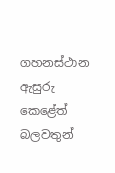ගහනස්ථාන ඇසුරු කෙළේත් බලවතුන්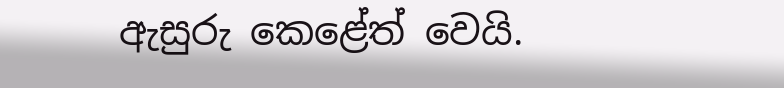ඇසුරු කෙළේත් වෙයි.